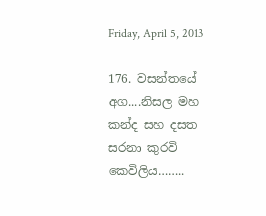Friday, April 5, 2013

176. වසන්තයේ අග....නිසල මහ කන්ද සහ දසත සරනා කුරවි කෙවිලිය……..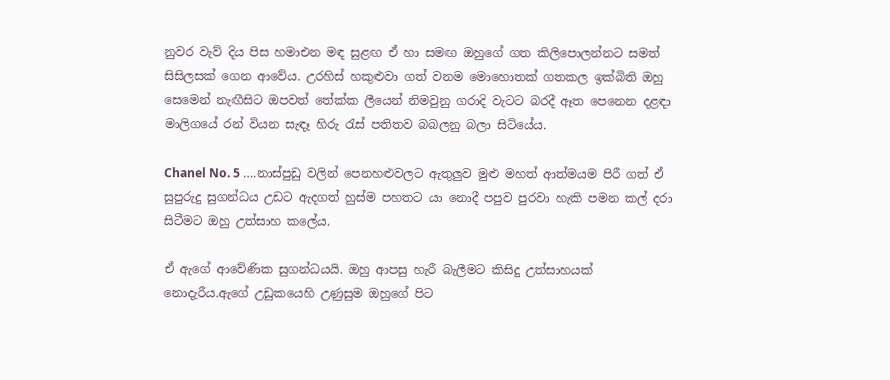නුවර වැව් දිය පිස හමාඑන මඳ සුළඟ ඒ හා සමඟ ඔහුගේ ගත කිලිපොලන්නට සමත් සිසිලසක් ගෙන ආවේය. උරහිස් හකුළුවා ගත් වනම මොහොතක් ගතකල ඉක්බිති ඔහු සෙමෙන් නැඟීසිට ඔපවත් තේක්ක ලීයෙන් නිමවුනු ගරාදි වැටට බරදී ඈත පෙනෙන දළඳා මාලිගයේ රන් වියන සැඳෑ හිරු රැස් පතිතව බබලනු බලා සිටියේය.

Chanel No. 5 ….නාස්පුඩු වලින් පෙනහළුවලට ඇතුලුව මුළු මහත් ආත්මයම පිරී ගත් ඒ සුපුරුදු සුගන්ධය උඩට ඇදගත් හුස්ම පහතට යා නොදී පපුව පුරවා හැකි පමන කල් දරා සිටීමට ඔහු උත්සාහ කලේය.

ඒ ඇගේ ආවේණික සුගන්ධයයි. ඔහු ආපසු හැරී බැලීමට කිසිදු උත්සාහයක් නොදැරීය.ඇගේ උඩුකයෙහි උණුසුම ඔහුගේ පිට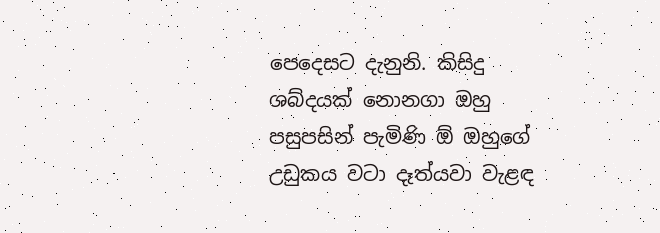පෙදෙසට දැනුනි. කිසිදු ශබ්දයක් නොනගා ඔහු පසුපසින් පැමිණි ඕ ඔහුගේ උඩුකය වටා දෑත්යවා වැළඳ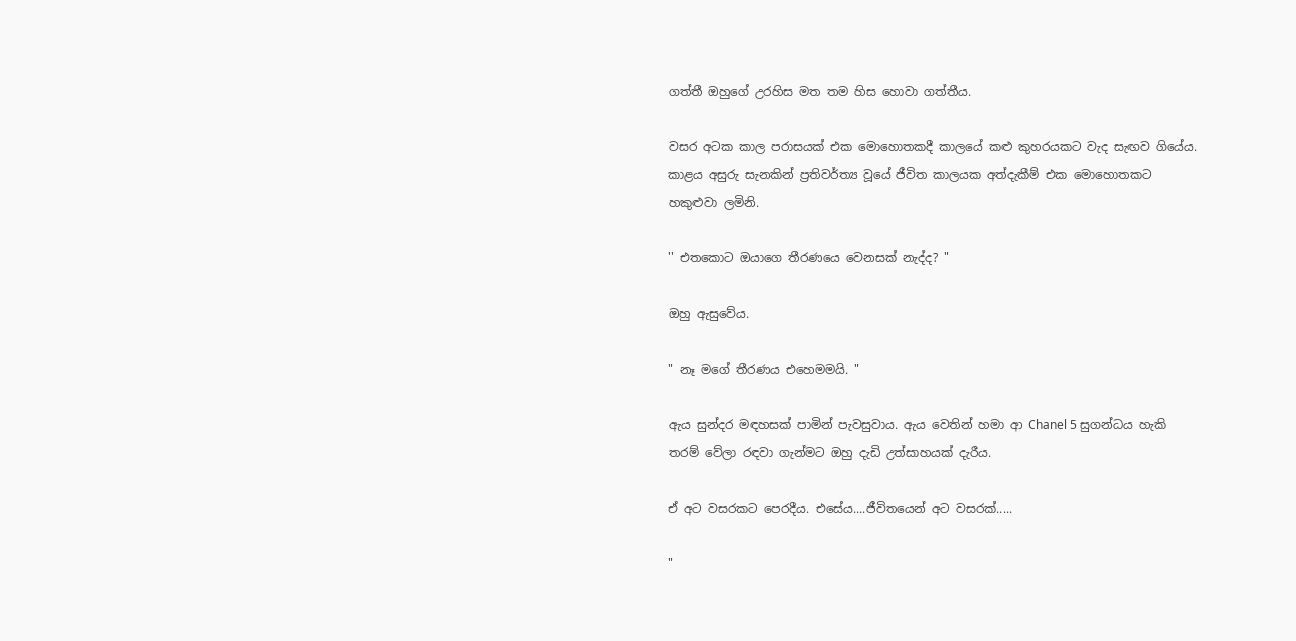ගත්තී ඔහුගේ උරහිස මත තම හිස හොවා ගත්තීය.

වසර අටක කාල පරාසයක් එක මොහොතකදී කාලයේ කළු කුහරයකට වැද සැඟව ගියේය. කාළය අසුරු සැනකින් ප්‍රතිවර්ත්‍ය වූයේ ජීවිත කාලයක අත්දැකීම් එක මොහොතකට හකුළුවා ලමිනි.

'' එතකොට ඔයාගෙ තීරණයෙ වෙනසක් නැද්ද? "

ඔහු ඇසුවේය.

" නෑ මගේ තීරණය එහෙමමයි. "

ඇය සුන්දර මඳහසක් පාමින් පැවසුවාය. ඇය වෙතින් හමා ආ Chanel 5 සුගන්ධය හැකි තරම් වේලා රඳවා ගැන්මට ඔහු දැඩි උත්සාහයක් දැරීය.

ඒ අට වසරකට පෙරදීය. එසේය....ජීවිතයෙන් අට වසරක්.....

"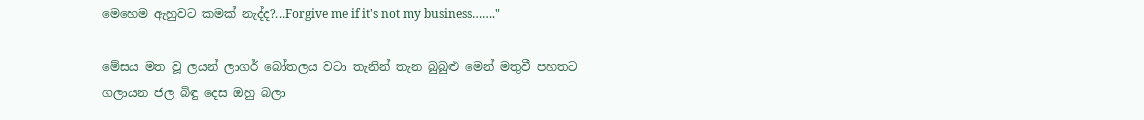මෙහෙම ඇහුවට කමක් නැද්ද?...Forgive me if it's not my business……."

මේසය මත වූ ලයන් ලාගර් බෝතලය වටා තැනින් තැන බුබුළු මෙන් මතුවී පහතට ගලායන ජල බිඳු දෙස ඔහු බලා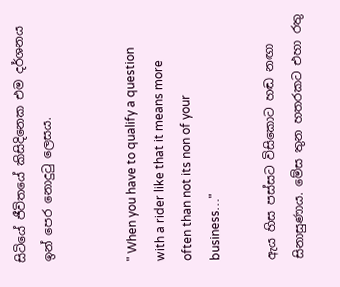සිටියේ ජීවිතයේ කිසිදිනෙක එම දර්ශනය ඉන් පෙර නොදුටු ලෙසය.


" When you have to qualify a question with a rider like that it means more often than not its non of your business…"

ඇය හිස පස්සට විසිකොට හඬ නඟා සිනාසුණාය. මේස තුන හතරකට එහා රතු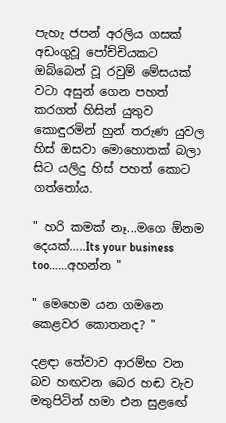පැහැ ජපන් අරලිය ගසක් අඩංගුවූ පෝච්චියකට ඔබ්බෙන් වූ රවුම් මේසයක් වටා අසුන් ගෙන පහත් කරගත් හිසින් යුතුව කොඳුරමින් හුන් තරුණ යුවල හිස් ඔසවා මොහොතක් බලා සිට යලිදු හිස් පහත් කොට ගත්තෝය.

" හරි කමක් නෑ...මගෙ ඕනම දෙයක්…..Its your business too…...අහන්න "

" මෙහෙම යන ගමනෙ කෙළවර කොතනද? "

දළඳා තේවාව ආරම්භ වන බව හඟවන බෙර හඬ වැව මතුපිටින් හමා එන සුළඟේ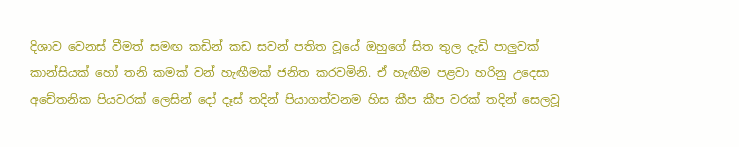දිශාව වෙනස් වීමත් සමඟ කඩින් කඩ සවන් පතිත වූයේ ඔහුගේ සිත තුල දැඩි පාලුවක් කාන්සියක් හෝ තනි කමක් වන් හැඟීමක් ජනිත කරවමිනි. ඒ හැඟීම පළවා හරිනු උදෙසා අචේතනික පියවරක් ලෙසින් දෝ දෑස් තදින් පියාගත්වනම හිස කීප කීප වරක් තදින් සෙලවූ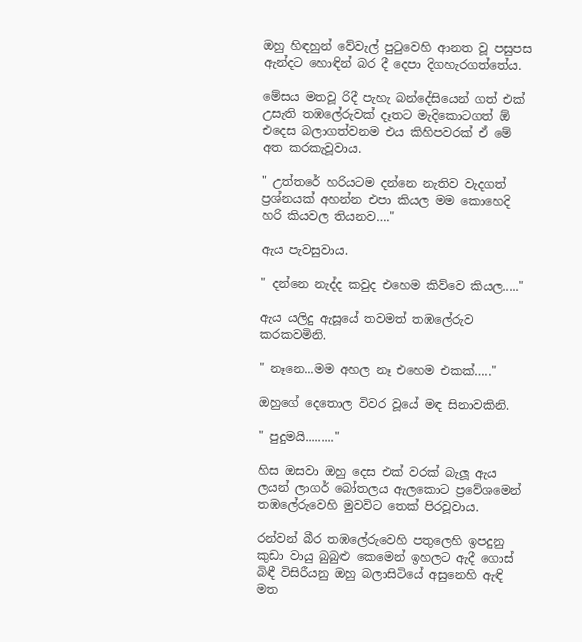ඔහු හිඳහුන් වේවැල් පුටුවෙහි ආනත වූ පසුපස ඇන්දට හොඳින් බර දී දෙපා දිගහැරගත්තේය.

මේසය මතවූ රිදී පැහැ බන්දේසියෙන් ගත් එක් උසැති තඹලේරුවක් දෑතට මැදිකොටගත් ඕ එදෙස බලාගත්වනම එය කිහිපවරක් ඒ මේ අත කරකැවූවාය.

" උත්තරේ හරියටම දන්නෙ නැතිව වැදගත් ප්‍රශ්නයක් අහන්න එපා කියල මම කොහෙදි හරි කියවල තියනව…."

ඇය පැවසුවාය.

" දන්නෙ නැද්ද කවුද එහෙම කිව්වෙ කියල....."

ඇය යලිදු ඇසූයේ තවමත් තඹලේරුව කරකවමිනි.

" නෑනෙ...මම අහල නෑ එහෙම එකක්….."

ඔහුගේ දෙතොල විවර වූයේ මඳ සිනාවකිනි.

" පුදුමයි........."

හිස ඔසවා ඔහු දෙස එක් වරක් බැලූ ඇය ලයන් ලාගර් බෝතලය ඇලකොට ප්‍රවේශමෙන් තඹලේරුවෙහි මුවවිට තෙක් පිරවූවාය.

රන්වන් බීර තඹලේරුවෙහි පතුලෙහි ඉපදුනු කුඩා වායු බුබුළු කෙමෙන් ඉහලට ඇදී ගොස් බිඳී විසිරීයනු ඔහු බලාසිටියේ අසුනෙහි ඇඳි මත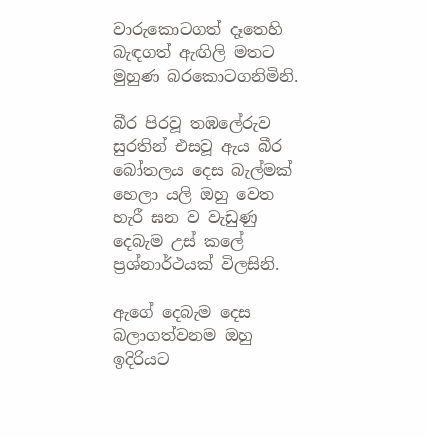වාරුකොටගත් දෑතෙහි බැඳගත් ඇඟිලි මතට මුහුණ බරකොටගනිමිනි.

බීර පිරවූ තඹලේරුව සුරතින් එසවූ ඇය බීර බෝතලය දෙස බැල්මක් හෙලා යලි ඔහු වෙත හැරී ඝන ව වැඩුණු දෙබැම උස් කලේ ප්‍රශ්නාර්ථයක් විලසිනි.

ඇගේ දෙබැම දෙස බලාගත්වනම ඔහු ඉදිරියට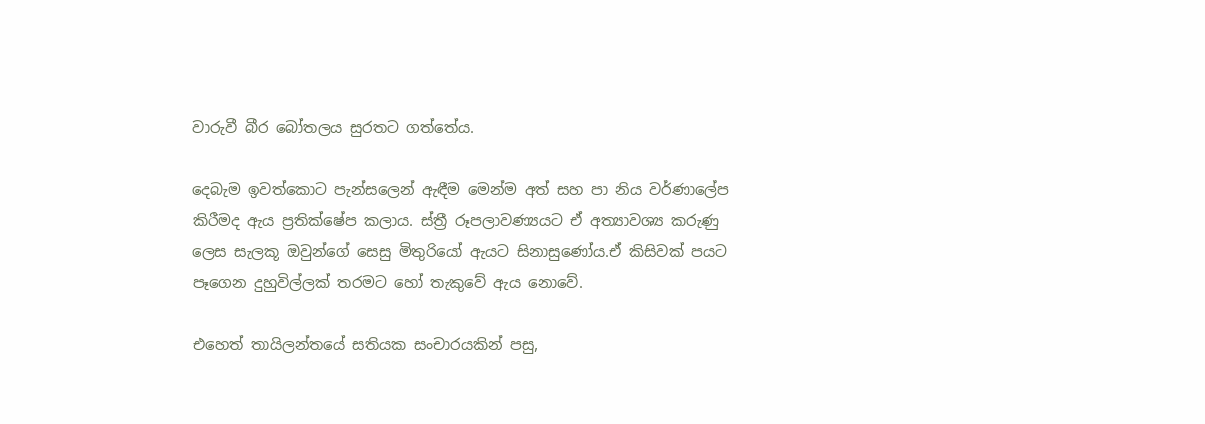වාරුවී බීර බෝතලය සුරතට ගත්තේය.

දෙබැම ඉවත්කොට පැන්සලෙන් ඇඳීම මෙන්ම අත් සහ පා නිය වර්ණාලේප කිරීමද ඇය ප්‍රතික්ෂේප කලාය. ස්ත්‍රී රූපලාවණ්‍යයට ඒ අත්‍යාවශ්‍ය කරුණු ලෙස සැලකූ ඔවුන්ගේ සෙසු මිතුරියෝ ඇයට සිනාසුණෝය.ඒ කිසිවක් පයට පෑගෙන දුහුවිල්ලක් තරමට හෝ තැකුවේ ඇය නොවේ.

එහෙත් තායිලන්තයේ සතියක සංචාරයකින් පසු,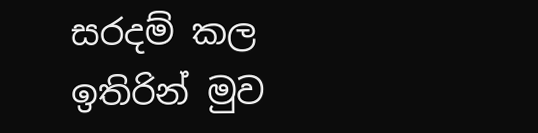සරදම් කල ඉතිරින් මුව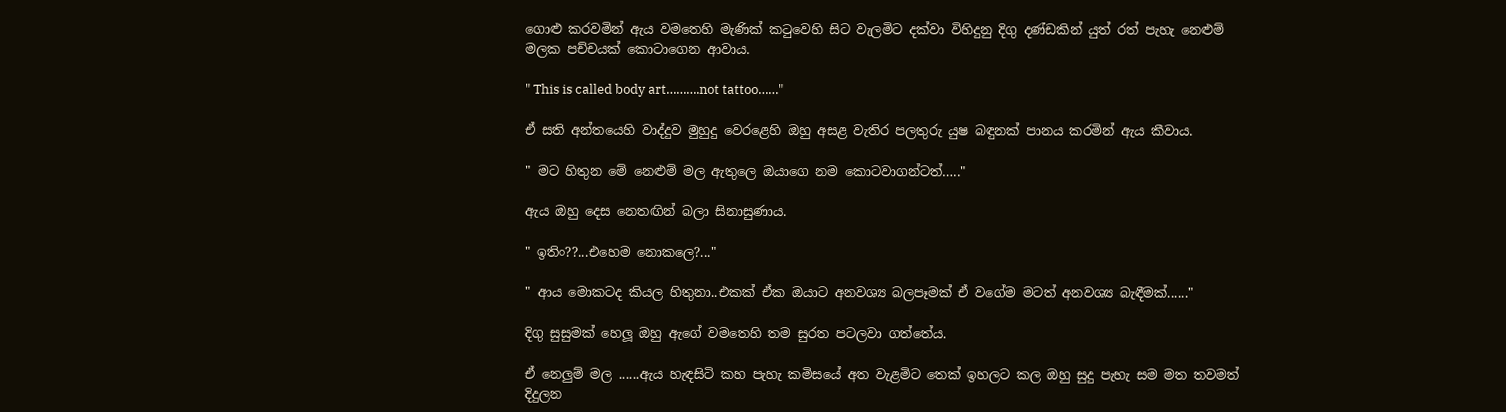ගොළු කරවමින් ඇය වමතෙහි මැණික් කටුවෙහි සිට වැලමිට දක්වා විහිදුනු දිගු දණ්ඩකින් යුත් රත් පැහැ නෙළුම් මලක පච්චයක් කොටාගෙන ආවාය.

" This is called body art……….not tattoo……"

ඒ සති අන්තයෙහි වාද්දුව මුහුදු වෙරළෙහි ඔහු අසළ වැතිර පලතුරු යුෂ බඳුනක් පානය කරමින් ඇය කීවාය.

" මට හිතුන මේ නෙළුම් මල ඇතුලෙ ඔයාගෙ නම කොටවාගන්ටත්….."

ඇය ඔහු දෙස නෙතඟින් බලා සිනාසුණාය.

" ඉතිං??...එහෙම නොකලෙ?..."

" ආය මොකටද කියල හිතුනා..එකක් ඒක ඔයාට අනවශ්‍ය බලපෑමක් ඒ වගේම මටත් අනවශ්‍ය බැඳීමක්......"

දිගු සුසුමක් හෙලූ ඔහු ඇගේ වමතෙහි තම සුරත පටලවා ගත්තේය.

ඒ නෙලුම් මල ......ඇය හැඳසිටි කහ පැහැ කමිසයේ අත වැළමිට තෙක් ඉහලට කල ඔහු සුදු පැහැ සම මත තවමත් දිදුලන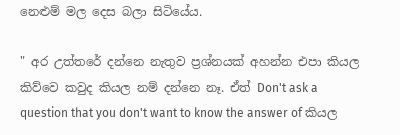නෙළුම් මල දෙස බලා සිටියේය.

" අර උත්තරේ දන්නෙ නැතුව ප්‍රශ්නයක් අහන්න එපා කියල කිව්වෙ කවුද කියල නම් දන්නෙ නෑ. ඒත් Don't ask a question that you don't want to know the answer of කියල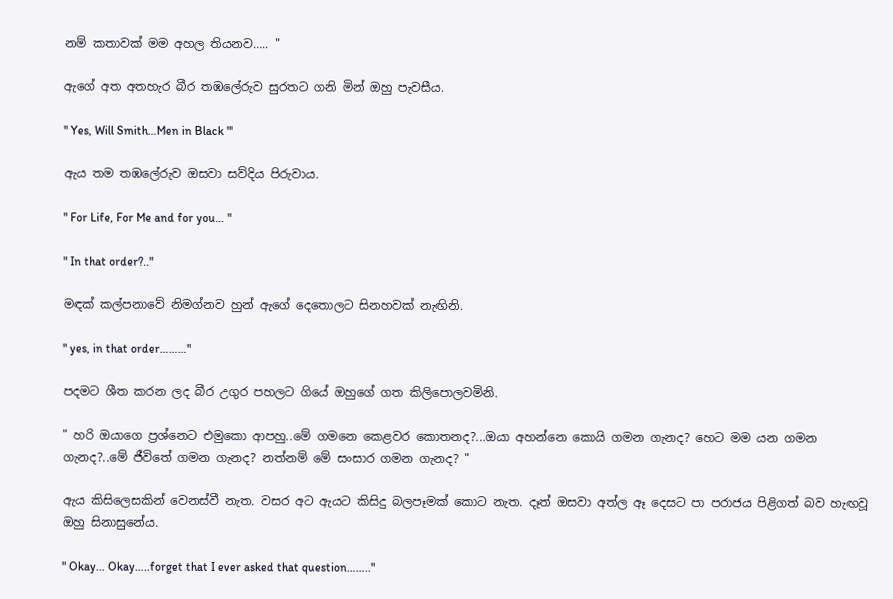නම් කතාවක් මම අහල තියනව….. "

ඇගේ අත අතහැර බීර තඹලේරුව සුරතට ගනි මින් ඔහු පැවසීය.

" Yes, Will Smith…Men in Black "'

ඇය තම තඹලේරුව ඔසවා සව්දිය පිරුවාය.

" For Life, For Me and for you… "

" In that order?.."

මඳක් කල්පනාවේ නිමග්නව හුන් ඇගේ දෙතොලට සිනහවක් නැඟිනි.

" yes, in that order………"

පදමට ශීත කරන ලද බීර උගුර පහලට ගියේ ඔහුගේ ගත කිලිපොලවමිනි.

" හරි ඔයාගෙ ප්‍රශ්නෙට එමුකො ආපහු..මේ ගමනෙ කෙළවර කොතනද?...ඔයා අහන්නෙ කොයි ගමන ගැනද? හෙට මම යන ගමන ගැනද?..මේ ජීවිතේ ගමන ගැනද? නත්නම් මේ සංසාර ගමන ගැනද? "

ඇය කිසිලෙසකින් වෙනස්වී නැත. වසර අට ඇයට කිසිදු බලපෑමක් කොට නැත. දෑත් ඔසවා අත්ල ඈ දෙසට පා පරාජය පිළිගත් බව හැඟවූ ඔහු සිනාසුනේය.

" Okay... Okay…..forget that I ever asked that question…….."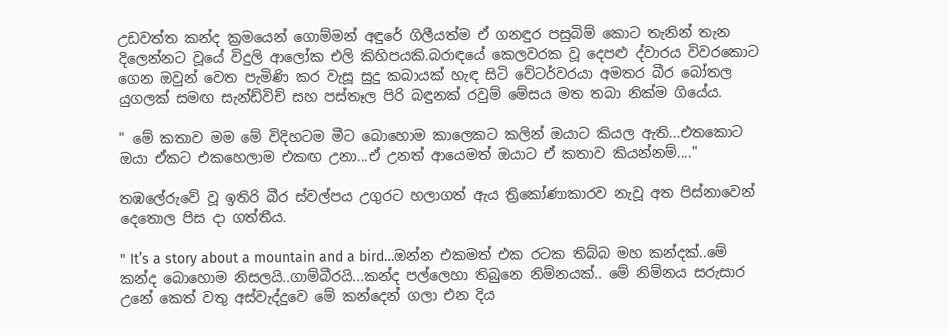උඩවත්ත කන්ද ක්‍රමයෙන් ගොම්මන් අඳුරේ ගිලීයත්ම ඒ ගනඳුර පසුබිම් කොට තැනින් තැන දිලෙන්නට වූයේ විදුලි ආලෝක එලි කිහිපයකි.බරාඳයේ කෙලවරක වූ දෙපළු ද්වාරය විවරකොට ගෙන ඔවුන් වෙත පැමිණි කර වැසූ සුදු කබායක් හැඳ සිටි වේටර්වරයා අමතර බීර බෝතල යුගලක් සමඟ සැන්ඩ්විච් සහ පස්තෑල පිරි බඳුනක් රවුම් මේසය මත තබා නික්ම ගියේය.

" මේ කතාව මම මේ විදිහටම මීට බොහොම කාලෙකට කලින් ඔයාට කියල ඇති...එතකොට ඔයා ඒකට එකහෙලාම එකඟ උනා...ඒ උනත් ආයෙමත් ඔයාට ඒ කතාව කියන්නම්...."

තඹලේරුවේ වූ ඉතිරි බීර ස්වල්පය උගුරට හලාගත් ඇය ත්‍රිකෝණාකාරව නැවූ අත පිස්නාවෙන් දෙතොල පිස දා ගත්තීය.

" It’s a story about a mountain and a bird…ඔන්න එකමත් එක රටක තිබ්බ මහ කන්දක්..මේ කන්ද බොහොම නිසලයි..ගාම්බීරයි...කන්ද පල්ලෙහා තිබුනෙ නිම්නයක්.. මේ නිම්නය සරුසාර උනේ කෙත් වතු අස්වැද්දුවෙ මේ කන්දෙන් ගලා එන දිය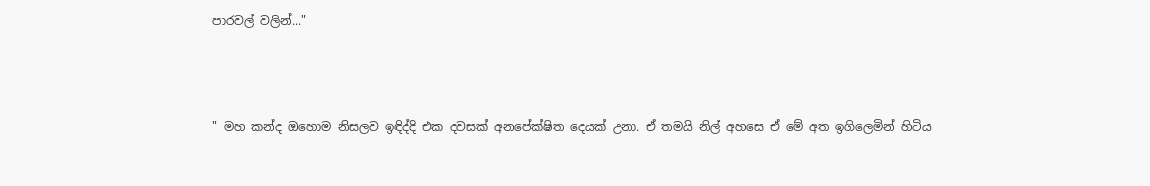පාරවල් වලින්..."



" මහ කන්ද ඔහොම නිසලව ඉඳිද්දි එක දවසක් අනපේක්ෂිත දෙයක් උනා. ඒ තමයි නිල් අහසෙ ඒ මේ අත ඉගිලෙමින් හිටිය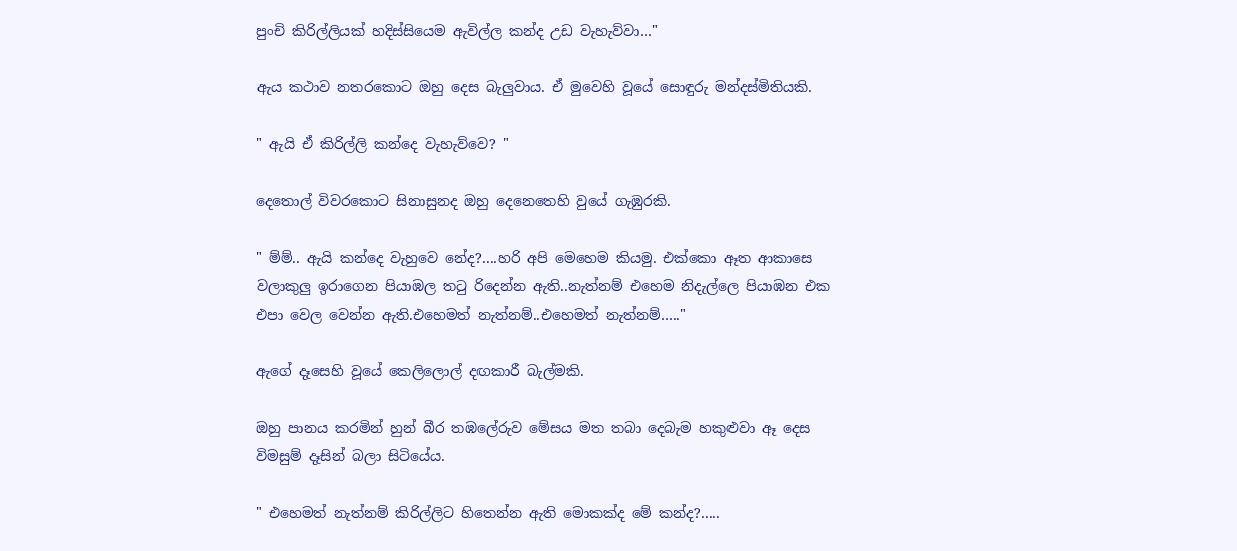පුංචි කිරිල්ලියක් හදිස්සියෙම ඇවිල්ල කන්ද උඩ වැහැව්වා…"

ඇය කථාව නතරකොට ඔහු දෙස බැලුවාය. ඒ මුවෙහි වූයේ සොඳුරු මන්දස්මිතියකි.

" ඇයි ඒ කිරිල්ලි කන්දෙ වැහැව්වෙ? "

දෙතොල් විවරකොට සිනාසුනද ඔහු දෙනෙතෙහි වුයේ ගැඹුරකි.

" ම්ම්.. ඇයි කන්දෙ වැහුවෙ නේද?....හරි අපි මෙහෙම කියමු. එක්කො ඈත ආකාසෙ වලාකුලු ඉරාගෙන පියාඹල තටු රිදෙන්න ඇති..නැත්නම් එහෙම නිදැල්ලෙ පියාඹන එක එපා වෙල වෙන්න ඇති.එහෙමත් නැත්නම්..එහෙමත් නැත්නම්….."

ඇගේ දෑසෙහි වූයේ කෙලිලොල් දඟකාරී බැල්මකි.

ඔහු පානය කරමින් හුන් බීර තඹලේරුව මේසය මත තබා දෙබැම හකුළුවා ඈ දෙස විමසුම් දෑසින් බලා සිටියේය.

" එහෙමත් නැත්නම් කිරිල්ලිට හිතෙන්න ඇති මොකක්ද මේ කන්ද?.....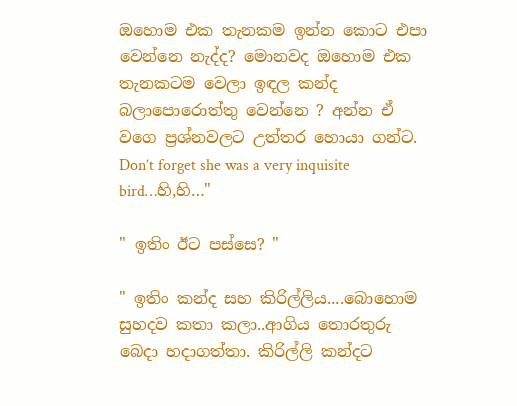ඔහොම එක තැනකම ඉන්න කොට එපා වෙන්නෙ නැද්ද? මොනවද ඔහොම එක තැනකටම වෙලා ඉඳල කන්ද බලාපොරොත්තු වෙන්නෙ ? අන්න ඒ වගෙ ප්‍රශ්නවලට උත්තර හොයා ගන්ට. Don’t forget she was a very inquisite bird…හි,හි…"

" ඉතිං ඊට පස්සෙ? "

" ඉතිං කන්ද සහ කිරිල්ලිය....බොහොම සුහදව කතා කලා..ආගිය තොරතුරු බෙදා හදාගත්තා. කිරිල්ලි කන්දට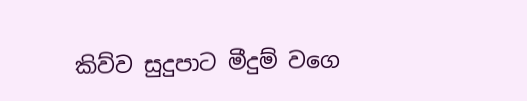කිව්ව සුදුපාට මීදුම් වගෙ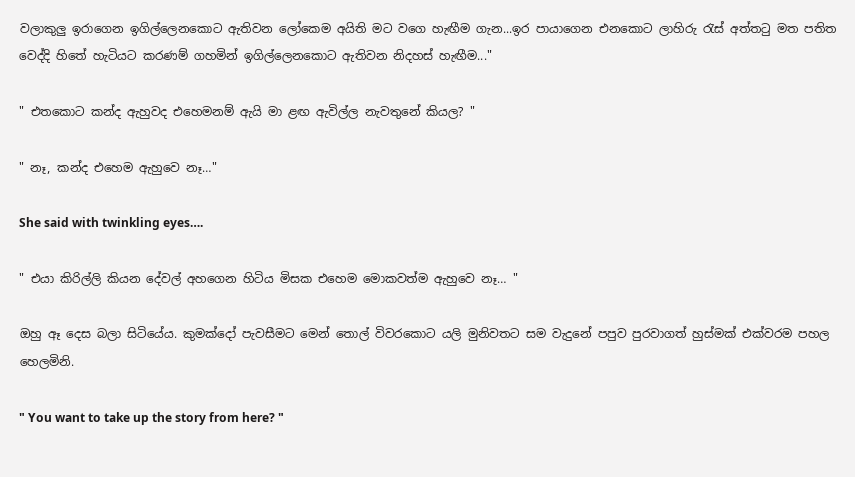වලාකුලු ඉරාගෙන ඉගිල්ලෙනකොට ඇතිවන ලෝකෙම අයිති මට වගෙ හැඟීම ගැන...ඉර පායාගෙන එනකොට ලාහිරු රැස් අත්තටු මත පතිත වෙද්දි හිතේ හැටියට කරණම් ගහමින් ඉගිල්ලෙනකොට ඇතිවන නිදහස් හැඟීම..."

" එතකොට කන්ද ඇහුවද එහෙමනම් ඇයි මා ළඟ ඇවිල්ල නැවතුනේ කියල? "

" නෑ, කන්ද එහෙම ඇහුවෙ නෑ…"

She said with twinkling eyes….

" එයා කිරිල්ලි කියන දේවල් අහගෙන හිටිය මිසක එහෙම මොකවත්ම ඇහුවෙ නෑ… "

ඔහු ඈ දෙස බලා සිටියේය. කුමක්දෝ පැවසීමට මෙන් තොල් විවරකොට යලි මුනිවතට සම වැදුනේ පපුව පුරවාගත් හුස්මක් එක්වරම පහල හෙලමිනි.

" You want to take up the story from here? "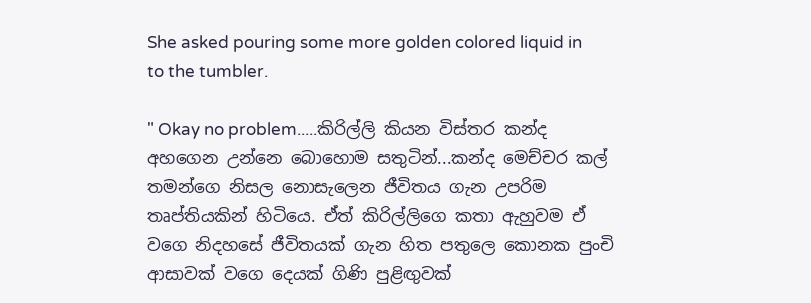She asked pouring some more golden colored liquid in to the tumbler.

" Okay no problem.....කිරිල්ලි කියන විස්තර කන්ද අහගෙන උන්නෙ බොහොම සතුටින්...කන්ද මෙච්චර කල් තමන්ගෙ නිසල නොසැලෙන ජීවිතය ගැන උපරිම තෘප්තියකින් හිටියෙ. ඒත් කිරිල්ලිගෙ කතා ඇහුවම ඒ වගෙ නිදහසේ ජීවිතයක් ගැන හිත පතුලෙ කොනක පුංචි ආසාවක් වගෙ දෙයක් ගිණි පුළිඟුවක්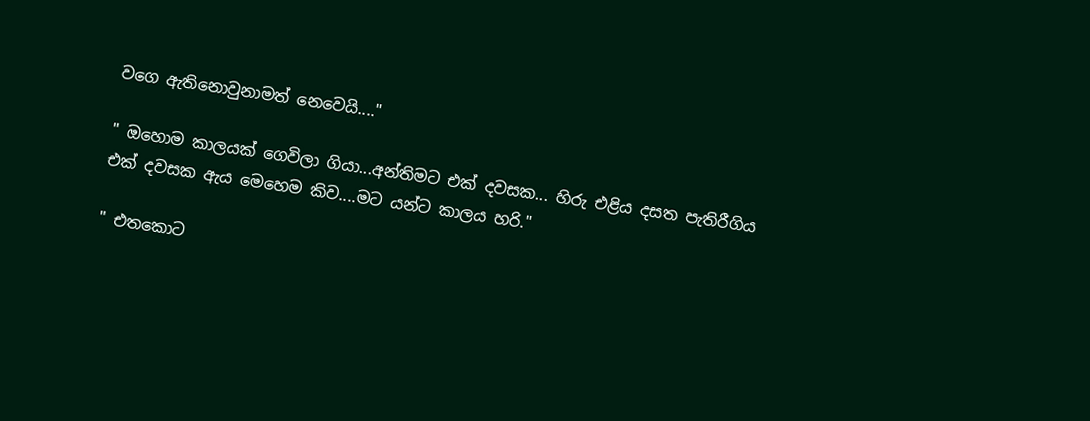වගෙ ඇතිනොවුනාමත් නෙවෙයි...."

" ඔහොම කාලයක් ගෙවිලා ගියා...අන්තිමට එක් දවසක... හිරු එළිය දසත පැතිරීගිය එක් දවසක ඇය මෙහෙම කිව....මට යන්ට කාලය හරි."

" එතකොට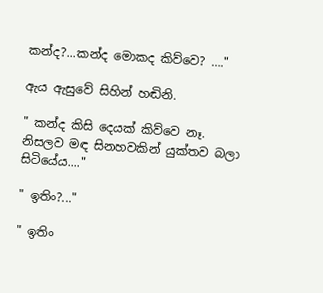කන්ද?...කන්ද මොකද කිව්වෙ? …."

ඇය ඇසුවේ සිහින් හඬිනි.

" කන්ද කිසි දෙයක් කිව්වෙ නෑ. නිසලව මඳ සිනහවකින් යුක්තව බලා සිටියේය...."

" ඉතිං?..."

" ඉතිං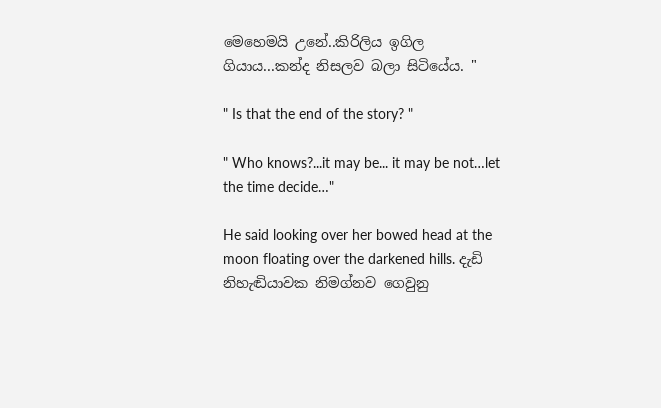මෙහෙමයි උනේ..කිරිලිය ඉගිල ගියාය...කන්ද නිසලව බලා සිටියේය. "

" Is that the end of the story? "

" Who knows?...it may be... it may be not…let the time decide…"

He said looking over her bowed head at the moon floating over the darkened hills. දැඩි නිහැඬියාවක නිමග්නව ගෙවුනු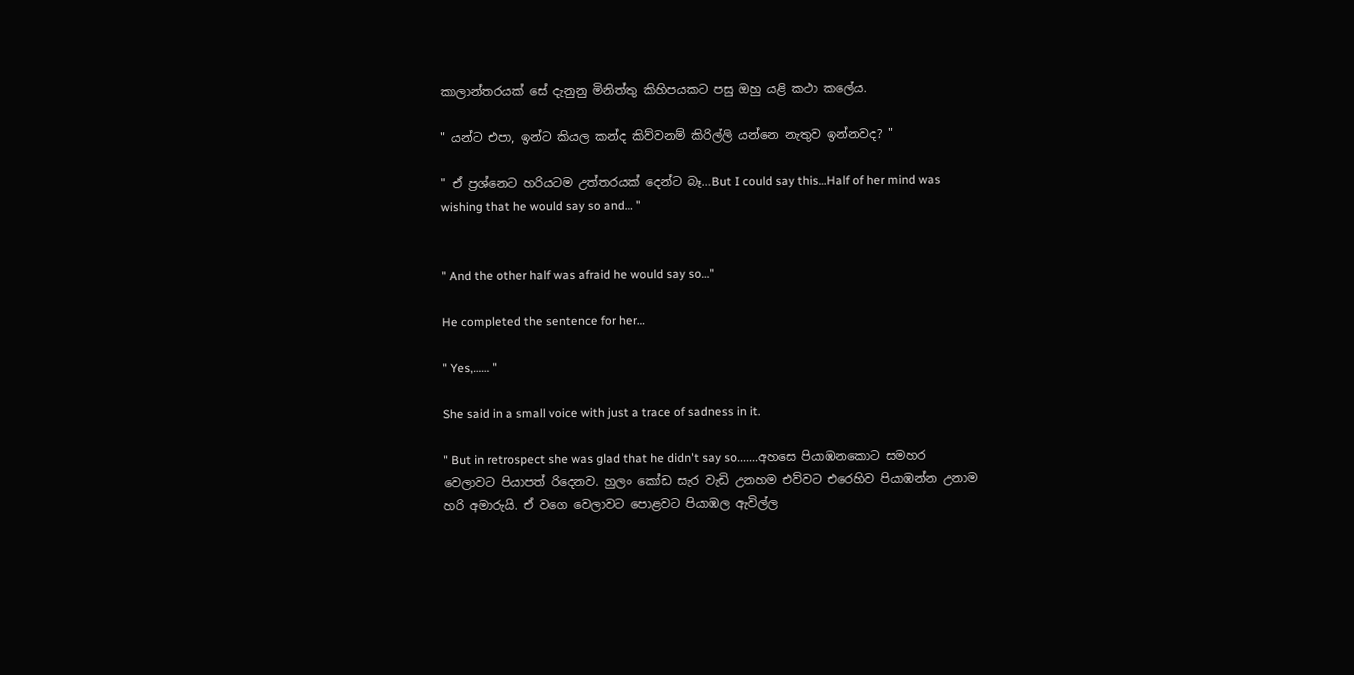කාලාන්තරයක් සේ දැනුනු මිනිත්තු කිහිපයකට පසු ඔහු යළි කථා කලේය.

" යන්ට එපා, ඉන්ට කියල කන්ද කිව්වනම් කිරිල්ලි යන්නෙ නැතුව ඉන්නවද? "

" ඒ ප්‍රශ්නෙට හරියටම උත්තරයක් දෙන්ට බෑ…But I could say this…Half of her mind was wishing that he would say so and… "


" And the other half was afraid he would say so…"

He completed the sentence for her…

" Yes,…… "

She said in a small voice with just a trace of sadness in it.

" But in retrospect she was glad that he didn't say so.......අහසෙ පියාඹනකොට සමහර වෙලාවට පියාපත් රිදෙනව. හුලං කෝඩ සැර වැඩි උනහම එව්වට එරෙහිව පියාඹන්න උනාම හරි අමාරුයි. ඒ වගෙ වෙලාවට පොළවට පියාඹල ඇවිල්ල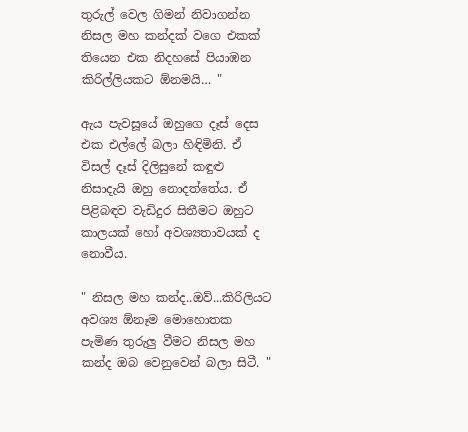තුරුල් වෙල ගිමන් නිවාගන්න නිසල මහ කන්දක් වගෙ එකක් තියෙන එක නිදහසේ පියාඹන කිරිල්ලියකට ඕනමයි… "

ඇය පැවසූයේ ඔහුගෙ දෑස් දෙස එක එල්ලේ බලා හිඳිමිනි. ඒ විසල් දෑස් දිලිසුනේ කඳුළු නිසාදැයි ඔහු නොදත්තේය. ඒ පිළිබඳව වැඩිදුර සිතීමට ඔහුට කාලයක් හෝ අවශ්‍යතාවයක් ද නොවීය.

" නිසල මහ කන්ද..ඔව්...කිරිලියට අවශ්‍ය ඕනෑම මොහොතක පැමිණ තුරුලු වීමට නිසල මහ කන්ද ඔබ වෙනුවෙන් බලා සිටී. "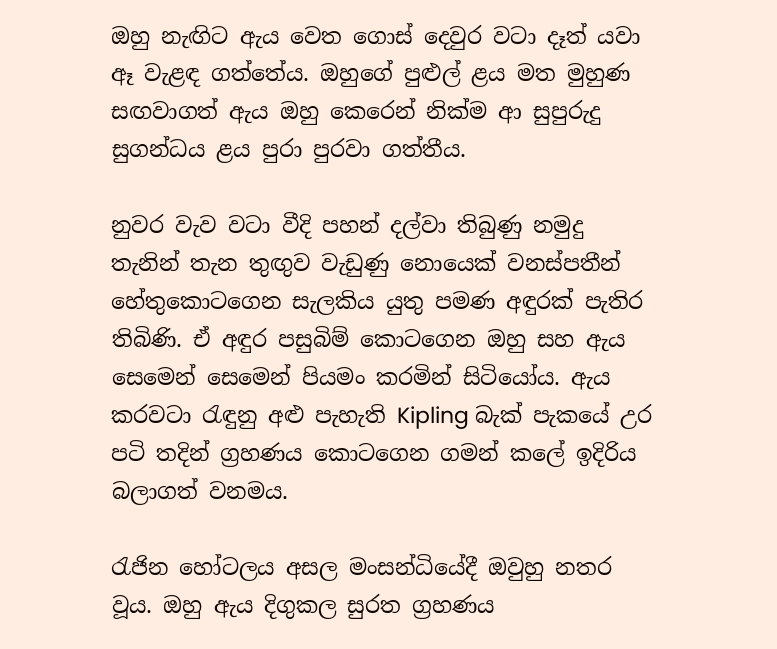ඔහු නැඟිට ඇය වෙත ගොස් දෙවුර වටා දෑත් යවා ඈ වැළඳ ගත්තේය. ඔහුගේ පුළුල් ළය මත මුහුණ සඟවාගත් ඇය ඔහු කෙරෙන් නික්ම ආ සුපුරුදු සුගන්ධය ළය පුරා පුරවා ගත්තීය.

නුවර වැව වටා වීදි පහන් දල්වා තිබුණු නමුදු තැනින් තැන තුඟුව වැඩුණු නොයෙක් වනස්පතීන් හේතුකොටගෙන සැලකිය යුතු පමණ අඳුරක් පැතිර තිබිණි. ඒ අඳුර පසුබිම් කොටගෙන ඔහු සහ ඇය සෙමෙන් සෙමෙන් පියමං කරමින් සිටියෝය. ඇය කරවටා රැඳුනු අළු පැහැති Kipling බැක් පැකයේ උර පටි තදින් ග්‍රහණය කොටගෙන ගමන් කලේ ඉදිරිය බලාගත් වනමය.

රැජින හෝටලය අසල මංසන්ධියේදී ඔවුහු නතර වූය. ඔහු ඇය දිගුකල සුරත ග්‍රහණය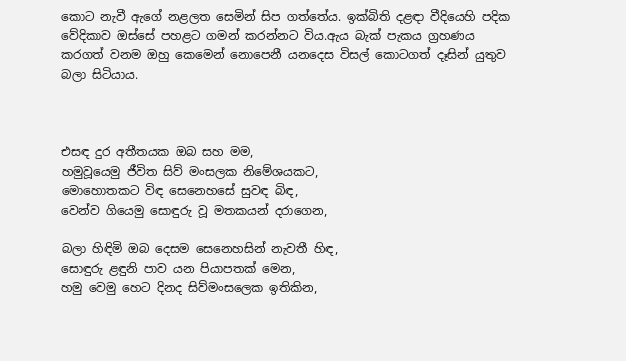කොට නැවී ඇගේ නළලත සෙමින් සිප ගත්තේය. ඉක්බිති දළඳා වීදියෙහි පදික වේදිකාව ඔස්සේ පහළට ගමන් කරන්නට විය.ඇය බැක් පැකය ග්‍රහණය කරගත් වනම ඔහු කෙමෙන් නොපෙනී යනදෙස විසල් කොටගත් දෑසින් යුතුව බලා සිටියාය.



එසඳ දුර අතීතයක ඔබ සහ මම,
හමුවූයෙමු ජීවිත සිව් මංසලක නිමේශයකට,
මොහොතකට විඳ සෙනෙහසේ සුවඳ බිඳ,
වෙන්ව ගියෙමු සොඳුරු වූ මතකයන් දරාගෙන,

බලා හිඳිමි ඔබ දෙසම සෙනෙහසින් නැවතී හිඳ,
සොඳුරු ළඳුනි පාව යන පියාපතක් මෙන,
හමු වෙමු හෙට දිනද සිව්මංසලෙක ඉතිකින,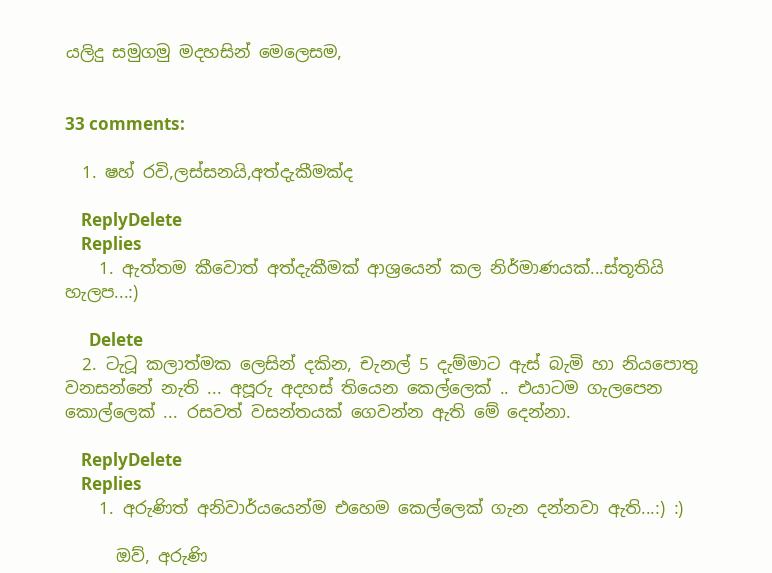යලිදු සමුගමු මදහසින් මෙලෙසම,


33 comments:

  1. ෂහ් රවි,ලස්සනයි,අත්දැකීමක්ද

    ReplyDelete
    Replies
    1. ඇත්තම කීවොත් අත්දැකීමක් ආශ්‍රයෙන් කල නිර්මාණයක්...ස්තූතියි හැලප...:)

      Delete
  2. ටැටූ කලාත්මක ලෙසින් දකින, චැනල් 5 දැම්මාට ඇස් බැමි හා නියපොතු වනසන්නේ නැති ... අපූරු අදහස් තියෙන කෙල්ලෙක් .. එයාටම ගැලපෙන කොල්ලෙක් ... රසවත් වසන්තයක් ගෙවන්න ඇති මේ දෙන්නා.

    ReplyDelete
    Replies
    1. අරුණිත් අනිවාර්යයෙන්ම එහෙම කෙල්ලෙක් ගැන දන්නවා ඇති...:) :)

      ඔව්, අරුණි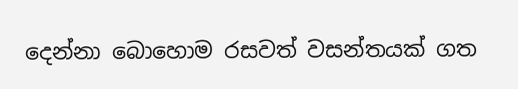දෙන්නා බොහොම රසවත් වසන්තයක් ගත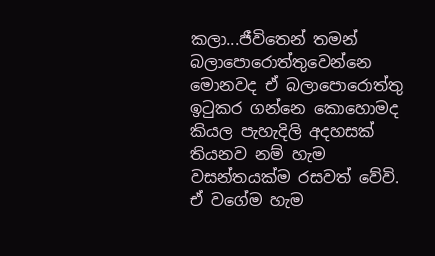කලා...ජීවිතෙන් තමන් බලාපොරොත්තුවෙන්නෙ මොනවද ඒ බලාපොරොත්තු ඉටුකර ගන්නෙ කොහොමද කියල පැහැදිලි අදහසක් තියනව නම් හැම වසන්තයක්ම රසවත් වේවි. ඒ වගේම හැම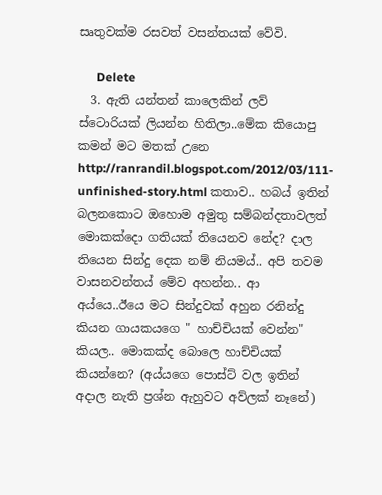සෘතුවක්ම රසවත් වසන්තයක් වේවි.

      Delete
  3. ඇති යන්තන් කාලෙකින් ලව් ස්ටොරියක් ලියන්න හිතිලා..මේක කියොපු කමන් මට මතක් උනෙ http://ranrandil.blogspot.com/2012/03/111-unfinished-story.html කතාව.. හබය් ඉතින් බලනකොට ඔහොම අමුතු සම්බන්දතාවලත් මොකක්දො ගතියක් තියෙනව නේද? දාල තියෙන සින්දු දෙක නම් නියමය්.. අපි තවම වාසනවන්තය් මේව අහන්න.. ආ අය්යෙ..ඊයෙ මට සින්දුවක් අහුන රනින්දු කියන ගායකයගෙ " හාච්චියක් වෙන්න" කියල.. මොකක්ද බොලෙ හාච්චියක් කියන්නෙ? (අය්යගෙ පොස්ට් වල ඉතින් අදාල නැති ප්‍රශ්න ඇහුවට අව්ලක් නෑනේ)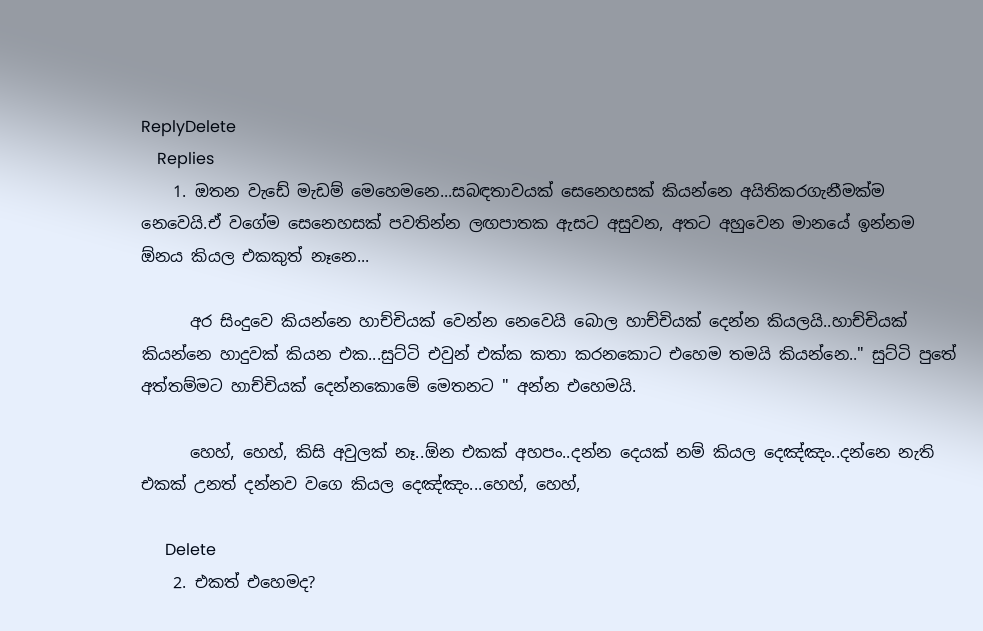ReplyDelete
    Replies
    1. ඔතන වැඩේ මැඩම් මෙහෙමනෙ...සබඳතාවයක් සෙනෙහසක් කියන්නෙ අයිතිකරගැනීමක්ම නෙවෙයි.ඒ වගේම සෙනෙහසක් පවතින්න ලඟපාතක ඇසට අසුවන, අතට අහුවෙන මානයේ ඉන්නම ඕනය කියල එකකුත් නෑනෙ...

      අර සිංදුවෙ කියන්නෙ හාච්චියක් වෙන්න නෙවෙයි බොල හාච්චියක් දෙන්න කියලයි..හාච්චියක් කියන්නෙ හාදුවක් කියන එක...සුට්ටි එවුන් එක්ක කතා කරනකොට එහෙම තමයි කියන්නෙ.." සුට්ටි පුතේ අත්තම්මට හාච්චියක් දෙන්නකොමේ මෙතනට " අන්න එහෙමයි.

      හෙහ්, හෙහ්, කිසි අවුලක් නෑ..ඕන එකක් අහපං..දන්න දෙයක් නම් කියල දෙඤ්ඤං..දන්නෙ නැති එකක් උනත් දන්නව වගෙ කියල දෙඤ්ඤං...හෙහ්, හෙහ්,

      Delete
    2. එකත් එහෙමද?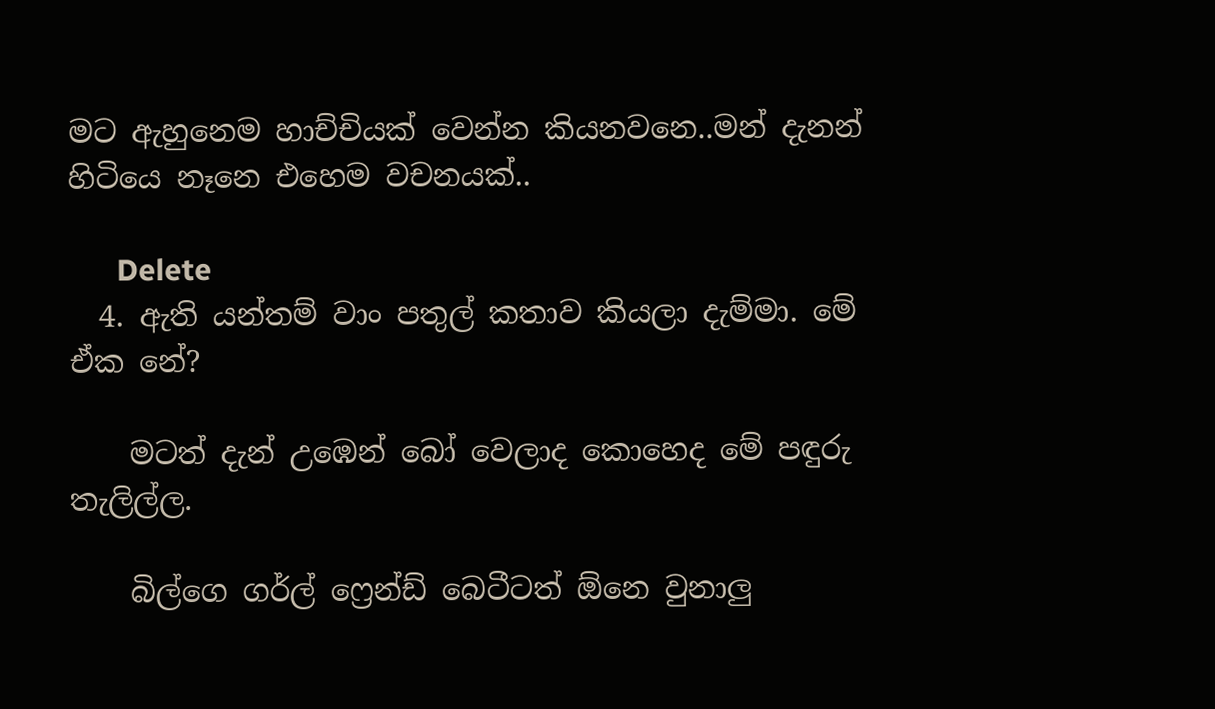මට ඇහුනෙම හාච්චියක් වෙන්න කියනවනෙ..මන් දැනන් හිටියෙ නෑනෙ එහෙම වචනයක්..

      Delete
  4. ඇති යන්තම් වාං පතුල් කතාව කියලා දැම්මා. මේ ඒක නේ?

    මටත් දැන් උඹෙන් බෝ වෙලාද කොහෙද මේ පඳුරු තැලිල්ල.

    බිල්ගෙ ගර්ල් ෆ්‍රෙන්ඩ් බෙටීටත් ඕනෙ වුනාලු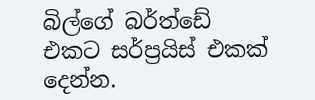බිල්ගේ බර්ත්ඩේ එකට සර්ප්‍රයිස් එකක් දෙන්න.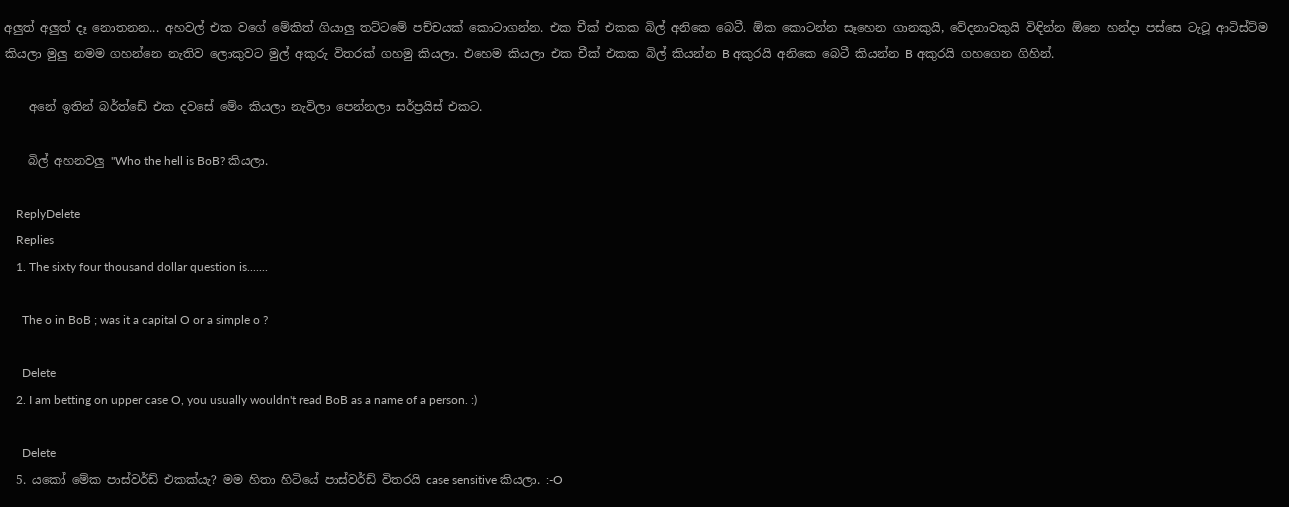අලුත් අලුත් දෑ නොතනන... අහවල් එක වගේ මේකිත් ගියාලු තට්ටමේ පච්චයක් කොටාගන්න. එක චීක් එකක බිල් අනිකෙ බෙටී. ඕක කොටන්න සෑහෙන ගානකුයි, වේදනාවකුයි විඳින්න ඕනෙ හන්දා පස්සෙ ටැටූ ආටිස්ට්ම කියලා මුලු නමම ගහන්නෙ නැතිව ලොකුවට මුල් අකුරු විතරක් ගහමු කියලා. එහෙම කියලා එක චීක් එකක බිල් කියන්න B අකුරයි අනිකෙ බෙටී කියන්න B අකුරයි ගහගෙන ගිහින්.

    අනේ ඉතින් බර්ත්ඩේ එක දවසේ මේං කියලා නැවිලා පෙන්නලා සර්ප්‍රයිස් එකට.

    බිල් අහනවලු "Who the hell is BoB? කියලා.

    ReplyDelete
    Replies
    1. The sixty four thousand dollar question is.......

      The o in BoB ; was it a capital O or a simple o ?

      Delete
    2. I am betting on upper case O, you usually wouldn't read BoB as a name of a person. :)

      Delete
  5. යකෝ මේක පාස්වර්ඩ් එකක්යැ? මම හිතා හිටියේ පාස්වර්ඩ් විතරයි case sensitive කියලා. :-O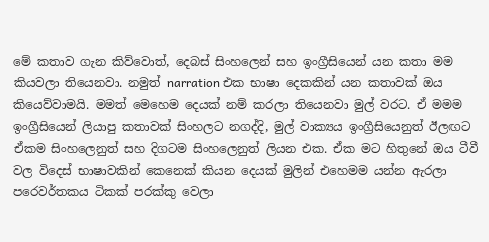මේ කතාව ගැන කිව්වොත්, දෙබස් සිංහලෙන් සහ ඉංග්‍රීසියෙන් යන කතා මම කියවලා තියෙනවා. නමුත් narration එක භාෂා දෙකකින් යන කතාවක් ඔය කියෙව්වාමයි. මමත් මෙහෙම දෙයක් නම් කරලා තියෙනවා මුල් වරට. ඒ මමම ඉංග්‍රීසියෙන් ලියාපු කතාවක් සිංහලට නගද්දි, මුල් වාක්‍යය ඉංග්‍රීසියෙනුත් ඊලඟට ඒකම සිංහලෙනුත් සහ දිගටම සිංහලෙනුත් ලියන එක. ඒක මට හිතුනේ ඔය ටීවී වල විදෙස් භාෂාවකින් කෙනෙක් කියන දෙයක් මුලින් එහෙමම යන්න ඇරලා පරෙවර්තකය ටිකක් පරක්කු වෙලා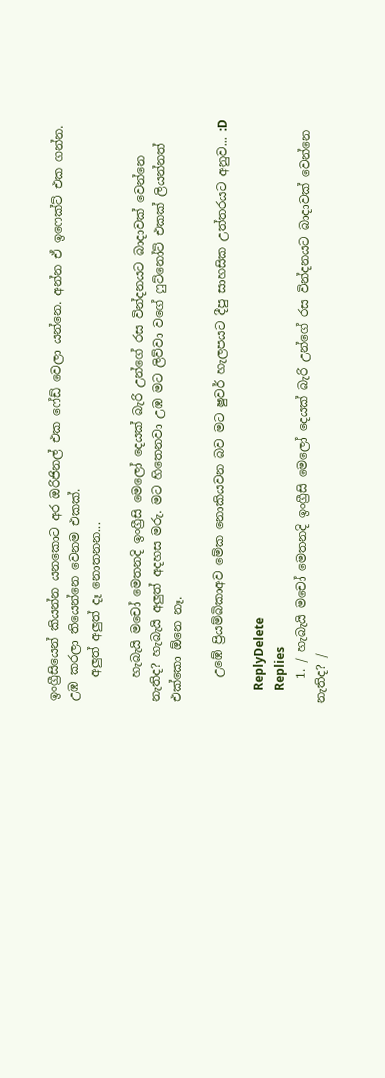ඉංග්‍රීසියෙන් කියන්න යනකොට අර ඔරිජිනල් එක ෆේඩ් වෙලා යන්නෙ. අන්න ඒ ඉෆෙක්ට් එක ගන්න. උඹ කරලා තියෙන්නෙ වෙනම එකක්.
    අලුත් අලුත් දෑ නොතනන...

    හැබැයි මචෝ මෙතනදි ඉංග්‍රීසි මෙලෝ දෙයක් බැරි උන්ගේ රස වින්දනයට බාදාවක් වෙන්නෙ නැතිද? හැබැයි අලුත් අදහස මරු. මට හිතෙනවා උඹ මට ලිව්වා වගේ ෆුට්නෝට් එකක් ලියන්නත් එක්කො ඕනෙ නෑ.

    උඹේ ප්‍රියම්බිකාඅව මේක නොකියවන බව මට ෂුවර් හැලපයට දීපු සාහසික උත්තරයට අනුව... :D

    ReplyDelete
    Replies
    1. / හැබැයි මචෝ මෙතනදි ඉංග්‍රීසි මෙලෝ දෙයක් බැරි උන්ගේ රස වින්දනයට බාදාවක් වෙන්නෙ නැතිද? /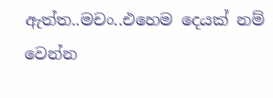ඇත්ත..මචං..එහෙම දෙයක් නම් වෙන්න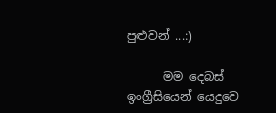පුළුවන් ...:)

      මම දෙබස් ඉංග්‍රීසියෙන් යෙදුවෙ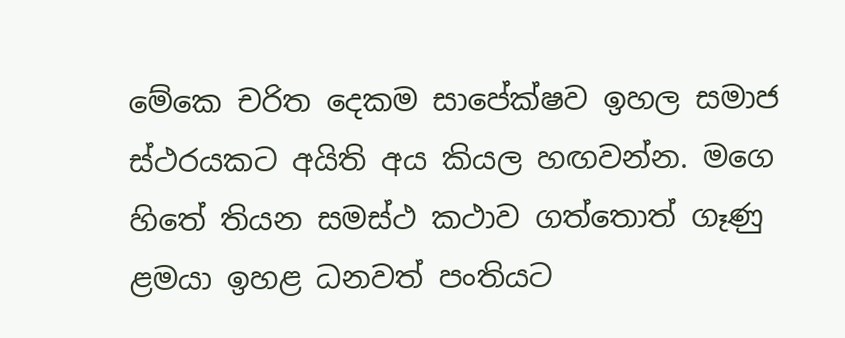මේකෙ චරිත දෙකම සාපේක්ෂව ඉහල සමාජ ස්ථරයකට අයිති අය කියල හඟවන්න. මගෙ හිතේ තියන සමස්ථ කථාව ගත්තොත් ගෑණු ළමයා ඉහළ ධනවත් පංතියට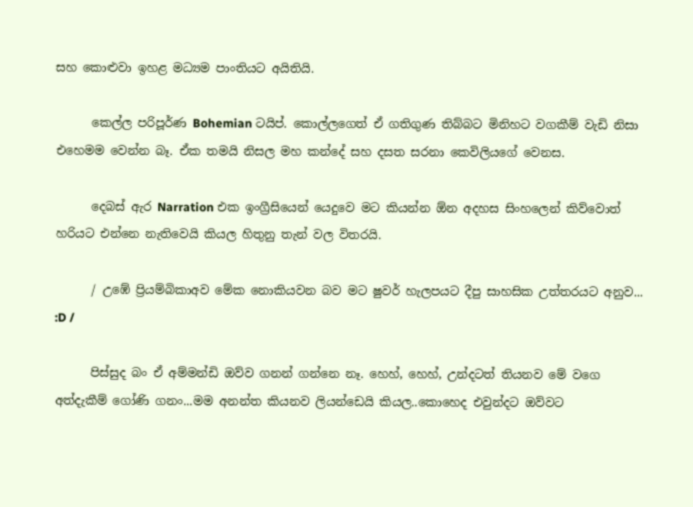සහ කොළුවා ඉහළ මධ්‍යම පාංතියට අයිතියි.

      කෙල්ල පරිපූර්ණ Bohemian ටයිප්. කොල්ලගෙත් ඒ ගතිගුණ තිබ්බට මිනිහට වගකීම් වැඩි නිසා එහෙමම වෙන්න බෑ. ඒක තමයි නිසල මහ කන්දේ සහ දසත සරනා කෙවිලියගේ වෙනස.

      දෙබස් ඇර Narration එක ඉංග්‍රීසියෙන් යෙදුවෙ මට කියන්න ඕන අදහස සිංහලෙන් කිව්වොත් හරියට එන්නෙ නැතිවෙයි කියල හිතුනු තැන් වල විතරයි.

      / උඹේ ප්‍රියම්බිකාඅව මේක නොකියවන බව මට ෂුවර් හැලපයට දීපු සාහසික උත්තරයට අනුව... :D /

      පිස්සුද බං ඒ අම්මන්ඩි ඔව්ව ගනන් ගන්නෙ නෑ. හෙහ්, හෙහ්, උන්දටත් තියනව මේ වගෙ අත්දැකීම් ගෝණි ගනං...මම අනන්ත කියනව ලියන්ඩෙයි කියල..කොහෙද එවුන්දට ඔව්වට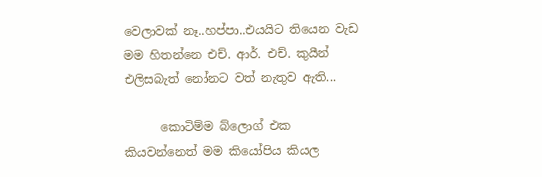වෙලාවක් නෑ..හප්පා..එයයිට තියෙන වැඩ මම හිතන්නෙ එච්. ආර්. එච්. කුයීන් එලිසබැත් නෝනට වත් නැතුව ඇති...

      කොටිම්ම බ්ලොග් එක කියවන්නෙත් මම කියෝපිය කියල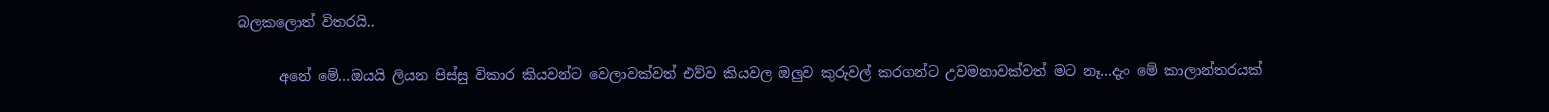බලකලොත් විතරයි..

      අනේ මේ...ඔයයි ලියන පිස්සු විකාර කියවන්ට වෙලාවක්වත් එව්ව කියවල ඔලුව කුරුවල් කරගන්ට උවමනාවක්වත් මට නෑ...දැං මේ කාලාන්තරයක්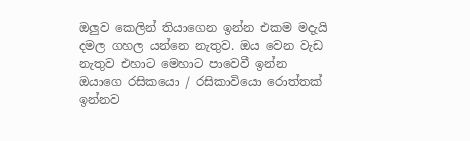ඔලුව කෙලින් තියාගෙන ඉන්න එකම මදැයි දමල ගහල යන්නෙ නැතුව. ඔය වෙන වැඩ නැතුව එහාට මෙහාට පාවෙවී ඉන්න ඔයාගෙ රසිකයො / රසිකාවියො රොත්තක් ඉන්නව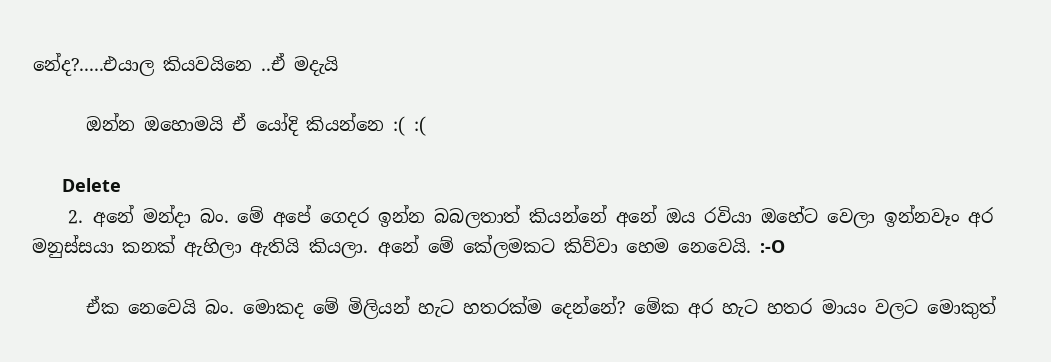නේද?.....එයාල කියවයිනෙ ..ඒ මදැයි

      ඔන්න ඔහොමයි ඒ යෝදි කියන්නෙ :( :(

      Delete
    2. අනේ මන්දා බං. මේ අපේ ගෙදර ඉන්න බබලතාත් කියන්නේ අනේ ඔය රවියා ඔහේට වෙලා ඉන්නවෑං අර මනුස්සයා කනක් ඇහිලා ඇතියි කියලා. අනේ මේ කේලමකට කිව්වා හෙම නෙවෙයි. :-O

      ඒක නෙවෙයි බං. මොකද මේ මිලියන් හැට හතරක්ම දෙන්නේ? මේක අර හැට හතර මායං වලට මොකුත්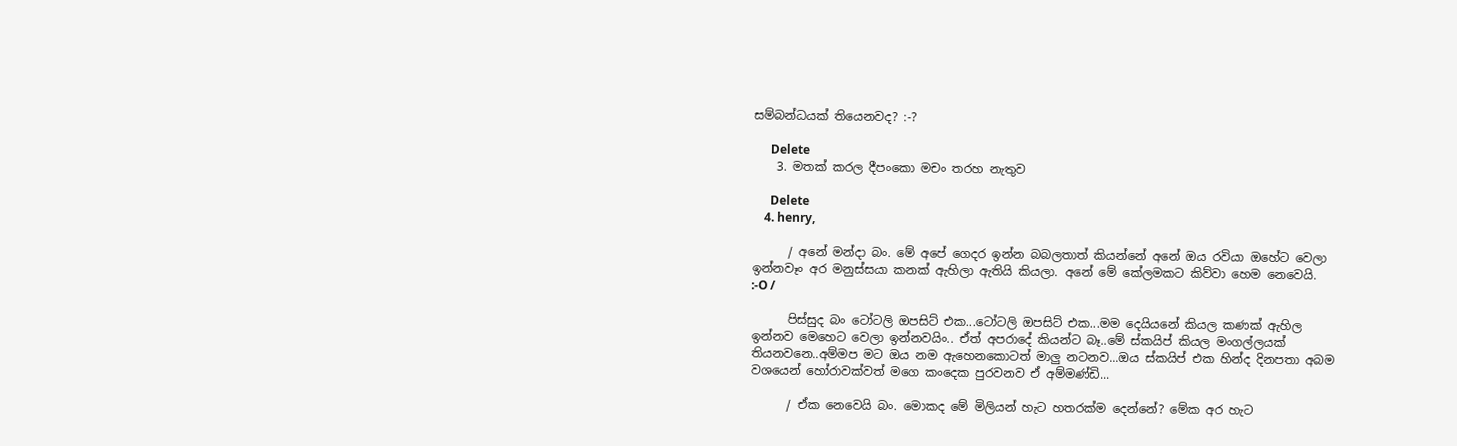සම්බන්ධයක් තියෙනවද? :-?

      Delete
    3. මතක් කරල දීපංකො මචං තරහ නැතුව

      Delete
    4. henry,

      / අනේ මන්දා බං. මේ අපේ ගෙදර ඉන්න බබලතාත් කියන්නේ අනේ ඔය රවියා ඔහේට වෙලා ඉන්නවෑං අර මනුස්සයා කනක් ඇහිලා ඇතියි කියලා. අනේ මේ කේලමකට කිව්වා හෙම නෙවෙයි. :-O /

      පිස්සුද බං ටෝටලි ඔපසිට් එක...ටෝටලි ඔපසිට් එක...මම දෙයියනේ කියල කණක් ඇහිල ඉන්නව මෙහෙට වෙලා ඉන්නවයිං.. ඒත් අපරාදේ කියන්ට බෑ..මේ ස්කයිප් කියල මංගල්ලයක් තියනවනෙ..අම්මප මට ඔය නම ඇහෙනකොටත් මාලු නටනව...ඔය ස්කයිප් එක හින්ද දිනපතා අබම වශයෙන් හෝරාවක්වත් මගෙ කංදෙක පුරවනව ඒ අම්මණ්ඩි...

      / ඒක නෙවෙයි බං. මොකද මේ මිලියන් හැට හතරක්ම දෙන්නේ? මේක අර හැට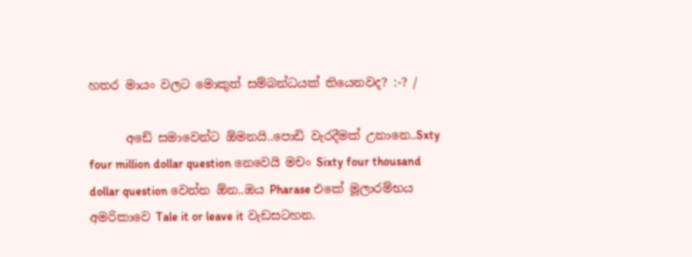හතර මායං වලට මොකුත් සම්බන්ධයක් තියෙනවද? :-? /

      අඩේ සමාවෙන්ට ඕමනයි..පොඩි වැරදීමක් උනානෙ..Sxty four million dollar question නෙවෙයි මචං Sixty four thousand dollar question වෙන්න ඕන..ඔය Pharase එකේ මූලාරම්භය අමරිකාවෙ Tale it or leave it වැඩසටහන.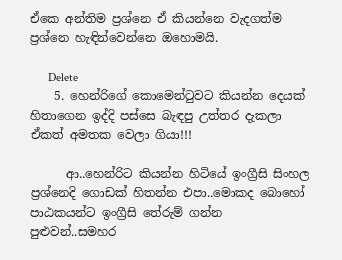ඒකෙ අන්තිම ප්‍රශ්නෙ ඒ කියන්නෙ වැදගත්ම ප්‍රශ්නෙ හැඳින්වෙන්නෙ ඔහොමයි.

      Delete
    5. හෙන්රිගේ කොමෙන්ටුවට කියන්න දෙයක් හිතාගෙන ඉද්දි පස්සෙ බැඳපු උත්තර දැකලා ඒකත් අමතක වෙලා ගියා!!!

      ආ..හෙන්රිට කියන්න හිටියේ ඉංග්‍රීසි සිංහල ප්‍රශ්නෙදි ගොඩක් හිතන්න එපා..මොකද බොහෝ පාඨකයන්ට ඉංග්‍රීසි තේරුම් ගන්න පුළුවන්..සමහර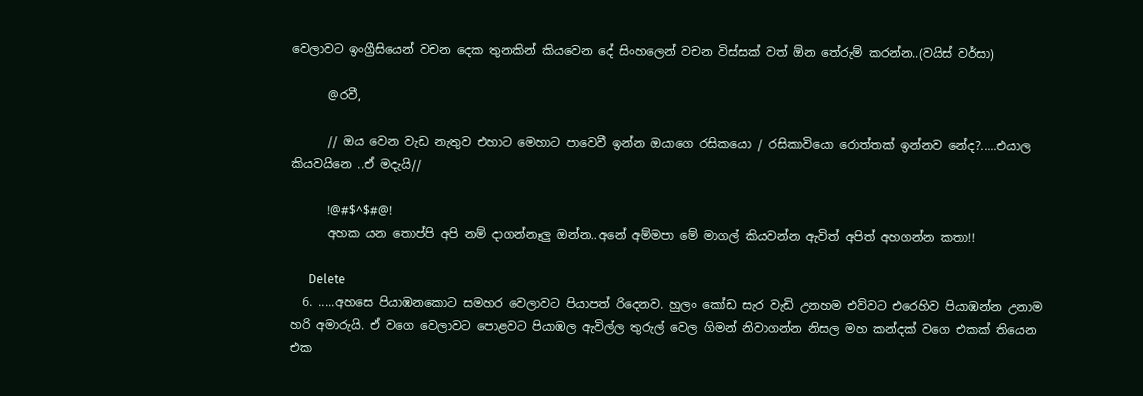වෙලාවට ඉංග්‍රීසියෙන් වචන දෙක තුනකින් කියවෙන දේ සිංහලෙන් වචන විස්සක් වත් ඕන තේරුම් කරන්න..(වයිස් වර්සා)

      @රවී,

      // ඔය වෙන වැඩ නැතුව එහාට මෙහාට පාවෙවී ඉන්න ඔයාගෙ රසිකයො / රසිකාවියො රොත්තක් ඉන්නව නේද?.....එයාල කියවයිනෙ ..ඒ මදැයි//

      !@#$^$#@!
      අහක යන තොප්පි අපි නම් දාගන්නෑලු ඔන්න..අනේ අම්මපා මේ මාගල් කියවන්න ඇවිත් අපිත් අහගන්න කතා!!

      Delete
  6. .....අහසෙ පියාඹනකොට සමහර වෙලාවට පියාපත් රිදෙනව. හුලං කෝඩ සැර වැඩි උනහම එව්වට එරෙහිව පියාඹන්න උනාම හරි අමාරුයි. ඒ වගෙ වෙලාවට පොළවට පියාඹල ඇවිල්ල තුරුල් වෙල ගිමන් නිවාගන්න නිසල මහ කන්දක් වගෙ එකක් තියෙන එක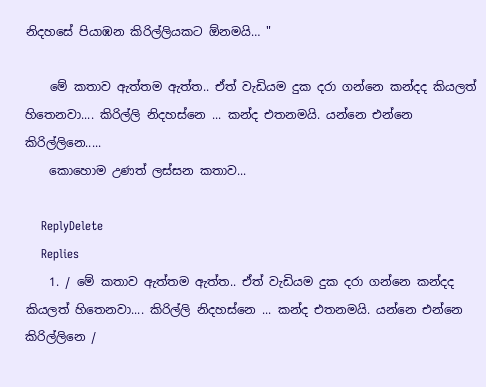නිදහසේ පියාඹන කිරිල්ලියකට ඕනමයි… "

    මේ කතාව ඇත්තම ඇත්ත.. ඒත් වැඩියම දුක දරා ගන්නෙ කන්දද කියලත් හිතෙනවා.... කිරිල්ලි නිදහස්නෙ ... කන්ද එතනමයි. යන්නෙ එන්නෙ කිරිල්ලිනෙ.....
    කොහොම උණත් ලස්සන කතාව...

    ReplyDelete
    Replies
    1. / මේ කතාව ඇත්තම ඇත්ත.. ඒත් වැඩියම දුක දරා ගන්නෙ කන්දද කියලත් හිතෙනවා.... කිරිල්ලි නිදහස්නෙ ... කන්ද එතනමයි. යන්නෙ එන්නෙ කිරිල්ලිනෙ /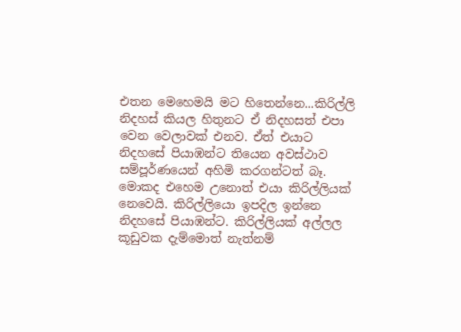එතන මෙහෙමයි මට හිතෙන්නෙ...කිරිල්ලි නිදහස් කියල හිතුනට ඒ නිදහසත් එපා වෙන වෙලාවක් එනව. ඒත් එයාට නිදහසේ පියාඹන්ට තියෙන අවස්ථාව සම්පූර්ණයෙන් අහිමි කරගන්ටත් බෑ. මොකද එහෙම උනොත් එයා කිරිල්ලියක් නෙවෙයි. කිරිල්ලියො ඉපදිල ඉන්නෙ නිදහසේ පියාඹන්ට. කිරිල්ලියක් අල්ලල කූඩුවක දැම්මොත් නැත්නම්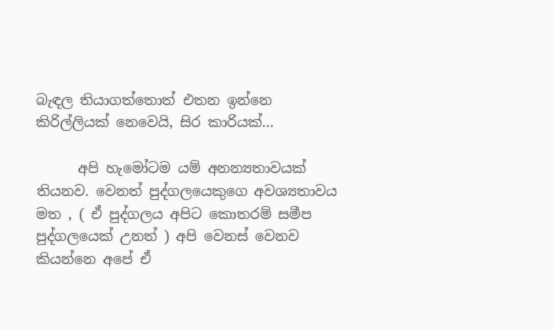බැඳල තියාගත්තොත් එතන ඉන්නෙ කිරිල්ලියක් නෙවෙයි, සිර කාරියක්...

      අපි හැමෝටම යම් අනන්‍යතාවයක් තියනව. වෙනත් පුද්ගලයෙකුගෙ අවශ්‍යතාවය මත , ( ඒ පුද්ගලය අපිට කොතරම් සමීප පුද්ගලයෙක් උනත් ) අපි වෙනස් වෙනව කියන්නෙ අපේ ඒ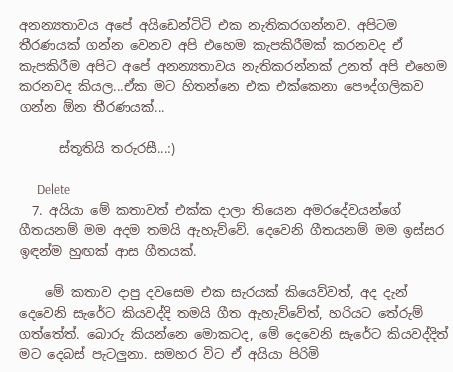අනන්‍යතාවය අපේ අයිඩෙන්ටිටි එක නැතිකරගන්නව. අපිටම තීරණයක් ගන්න වෙනව අපි එහෙම කැපකිරීමක් කරනවද ඒ කැපකිරීම අපිට අපේ අනන්‍යතාවය නැතිකරන්නක් උනත් අපි එහෙම කරනවද කියල...ඒක මට හිතන්නෙ එක එක්කෙනා පෞද්ගලිකව ගන්න ඕන තීරණයක්...

      ස්තූතියි තරුරසී...:)

      Delete
  7. අයියා මේ කතාවත් එක්ක දාලා තියෙන අමරදේවයන්ගේ ගීතයනම් මම අදම තමයි ඇහැව්වේ. දෙවෙනි ගීතයනම් මම ඉස්සර ඉඳන්ම හුඟක් ආස ගීතයක්.

    මේ කතාව දාපු දවසෙම එක සැරයක් කියෙව්වත්, අද දැන් දෙවෙනි සැරේට කියවද්දි තමයි ගීත ඇහැව්වේත්, හරියට තේරුම් ගත්තේත්. බොරු කියන්නෙ මොකටද, මේ දෙවෙනි සැරේට කියවද්දිත් මට දෙබස් පැටලුනා. සමහර විට ඒ අයියා පිරිමි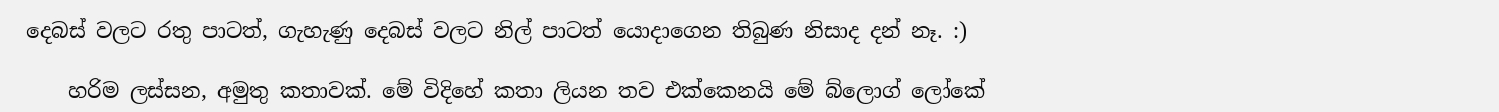දෙබස් වලට රතු පාටත්, ගැහැණු දෙබස් වලට නිල් පාටත් යොදාගෙන තිබුණ නිසාද දන් නෑ. :)

    හරිම ලස්සන, අමුතු කතාවක්. මේ විදිහේ කතා ලියන තව එක්කෙනයි මේ බ්ලොග් ලෝකේ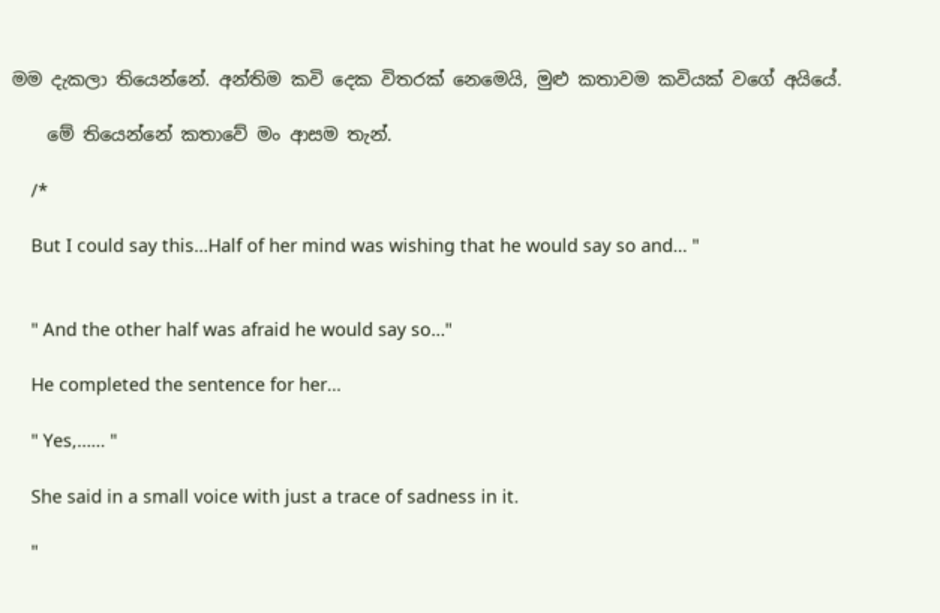මම දැකලා තියෙන්නේ. අන්තිම කවි දෙක විතරක් නෙමෙයි, මුළු කතාවම කවියක් වගේ අයියේ.

    මේ තියෙන්නේ කතාවේ මං ආසම තැන්.

    /*

    But I could say this…Half of her mind was wishing that he would say so and… "


    " And the other half was afraid he would say so…"

    He completed the sentence for her…

    " Yes,…… "

    She said in a small voice with just a trace of sadness in it.

    "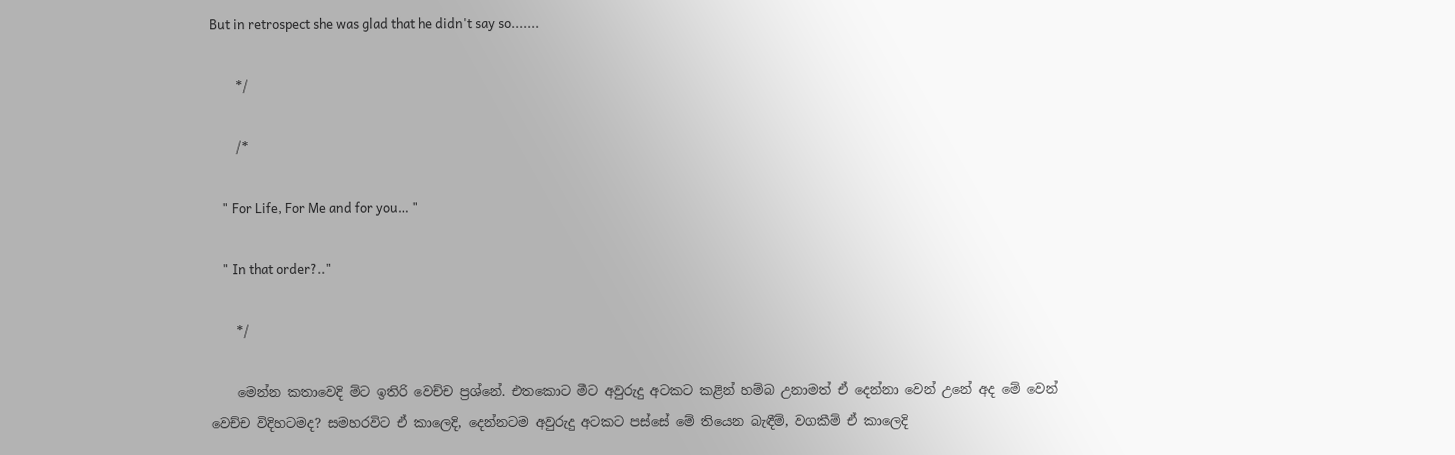But in retrospect she was glad that he didn't say so.......

    */

    /*

    " For Life, For Me and for you… "

    " In that order?.."

    */

    මෙන්න කතාවෙදි ම්ට ඉතිරි වෙච්ච ප්‍රශ්නේ. එතකොට මීට අවුරුදු අටකට කළින් හම්බ උනාමත් ඒ දෙන්නා වෙන් උනේ අද මේ වෙන් වෙච්ච විදිහටමද? සමහරවිට ඒ කාලෙදි, දෙන්නටම අවුරුදු අටකට පස්සේ මේ තියෙන බැඳීම්, වගකීම් ඒ කාලෙදි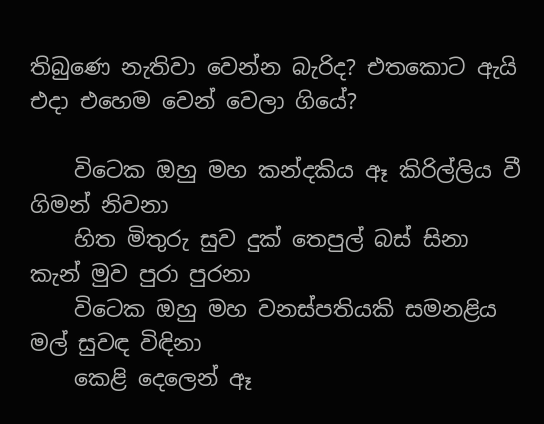තිබුණෙ නැතිවා වෙන්න බැරිද? එතකොට ඇයි එදා එහෙම වෙන් වෙලා ගියේ?

    විටෙක ඔහු මහ කන්දකිය ඈ කිරිල්ලිය වී ගිමන් නිවනා
    හිත මිතුරු සුව දුක් තෙපුල් බස් සිනා කැන් මුව පුරා පුරනා
    විටෙක ඔහු මහ වනස්පතියකි සමනළිය මල් සුවඳ විඳිනා
    කෙළි දෙලෙන් ඈ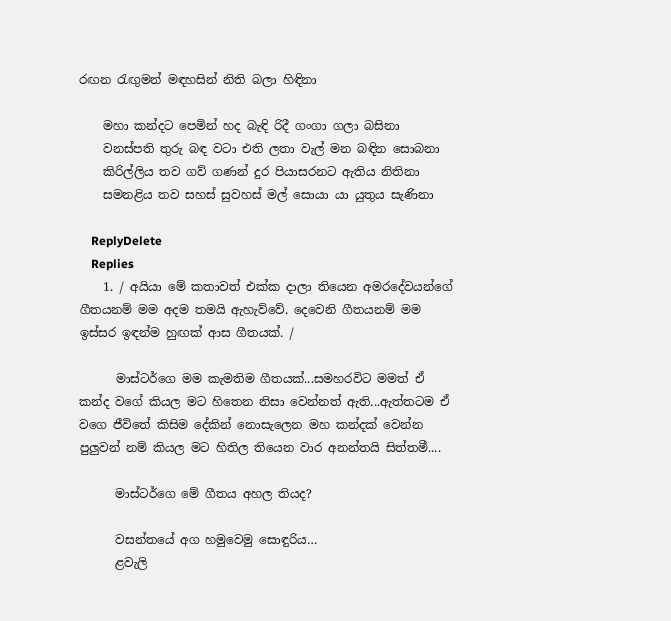රඟන රැඟුමන් මඳහසින් නිති බලා හිඳිනා

    මහා කන්දට පෙමින් හද බැඳි රිදී ගංගා ගලා බසිනා
    වනස්පති තුරු බඳ වටා එති ලතා වැල් මන බඳින සොබනා
    කිරිල්ලිය තව ගව් ගණන් දුර පියාසරනට ඇතිය නිතිනා
    සමනළිය තව සහස් සුවහස් මල් සොයා යා යුතුය සැණිනා

    ReplyDelete
    Replies
    1. / අයියා මේ කතාවත් එක්ක දාලා තියෙන අමරදේවයන්ගේ ගීතයනම් මම අදම තමයි ඇහැව්වේ. දෙවෙනි ගීතයනම් මම ඉස්සර ඉඳන්ම හුඟක් ආස ගීතයක්. /

      මාස්ටර්ගෙ මම කැමතිම ගීතයක්...සමහරවිට මමත් ඒ කන්ද වගේ කියල මට හිතෙන නිසා වෙන්නත් ඇති...ඇත්තටම ඒ වගෙ ජීවිතේ කිසිම දේකින් නොසැලෙන මහ කන්දක් වෙන්න පුලුවන් නම් කියල මට හිතිල තියෙන වාර අනන්තයි සිත්තමී....

      මාස්ටර්ගෙ මේ ගීතය අහල තියද?

      වසන්තයේ අග හමුවෙමු සොඳුරිය…
      ළවැලි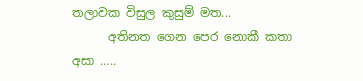තලාවක විසුල කුසුම් මත...
      අතිනත ගෙන පෙර නොකී කතා අසා …..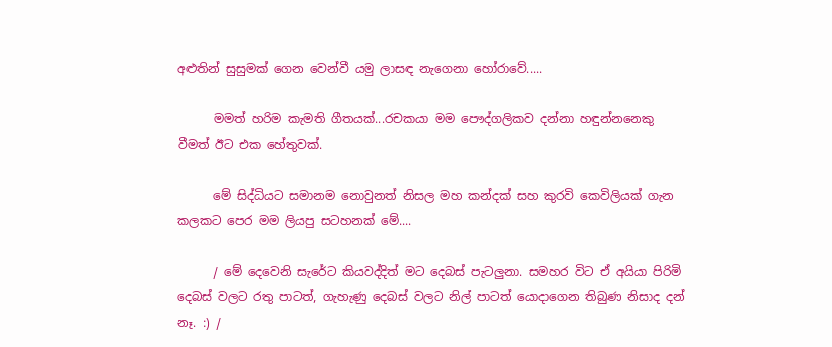අළුතින් සුසුමක් ගෙන වෙන්වී යමු ලාසඳ නැගෙනා හෝරාවේ.....

      මමත් හරිම කැමති ගීතයක්...රචකයා මම පෞද්ගලිකව දන්නා හඳුන්නනෙකු වීමත් ඊට එක හේතුවක්.

      මේ සිද්ධියට සමානම නොවුනත් නිසල මහ කන්දක් සහ කුරවි කෙවිලියක් ගැන කලකට පෙර මම ලියපු සටහනක් මේ....

      / මේ දෙවෙනි සැරේට කියවද්දිත් මට දෙබස් පැටලුනා. සමහර විට ඒ අයියා පිරිමි දෙබස් වලට රතු පාටත්, ගැහැණු දෙබස් වලට නිල් පාටත් යොදාගෙන තිබුණ නිසාද දන් නෑ. :) /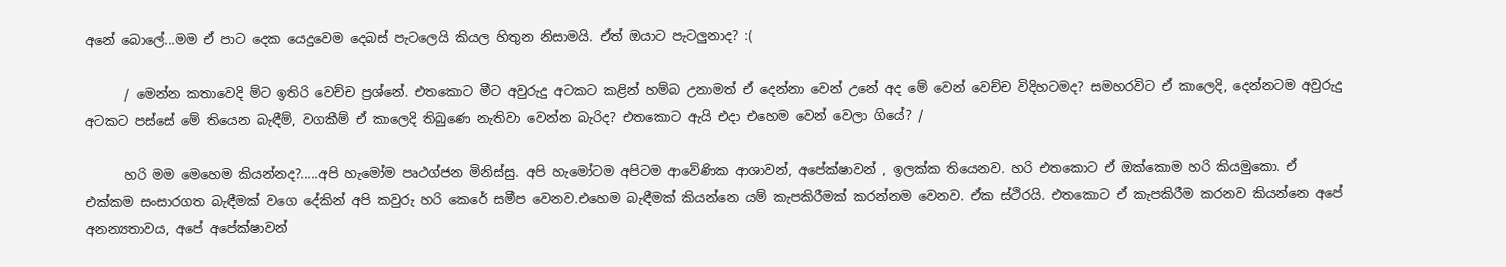අනේ බොලේ...මම ඒ පාට දෙක යෙදුවෙම දෙබස් පැටලෙයි කියල හිතුන නිසාමයි. ඒත් ඔයාට පැටලුනාද? :(

      / මෙන්න කතාවෙදි ම්ට ඉතිරි වෙච්ච ප්‍රශ්නේ. එතකොට මීට අවුරුදු අටකට කළින් හම්බ උනාමත් ඒ දෙන්නා වෙන් උනේ අද මේ වෙන් වෙච්ච විදිහටමද? සමහරවිට ඒ කාලෙදි, දෙන්නටම අවුරුදු අටකට පස්සේ මේ තියෙන බැඳීම්, වගකීම් ඒ කාලෙදි තිබුණෙ නැතිවා වෙන්න බැරිද? එතකොට ඇයි එදා එහෙම වෙන් වෙලා ගියේ? /

      හරි මම මෙහෙම කියන්නද?.....අපි හැමෝම පෘථග්ජන මිනිස්සු. අපි හැමෝටම අපිටම ආවේණික ආශාවන්, අපේක්ෂාවන් , ඉලක්ක තියෙනව. හරි එතකොට ඒ ඔක්කොම හරි කියමුකො. ඒ එක්කම සංසාරගත බැඳීමක් වගෙ දේකින් අපි කවුරු හරි කෙරේ සමීප වෙනව.එහෙම බැඳීමක් කියන්නෙ යම් කැපකිරීමක් කරන්නම වෙනව. ඒක ස්ථිරයි. එතකොට ඒ කැපකිරීම කරනව කියන්නෙ අපේ අනන්‍යතාවය, අපේ අපේක්ෂාවන්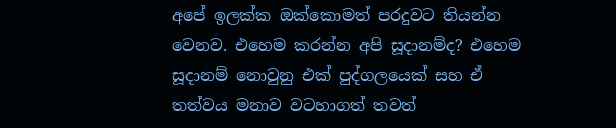අපේ ඉලක්ක ඔක්කොමත් පරදුවට තියන්න වෙනව. එහෙම කරන්න අපි සූදානම්ද? එහෙම සූදානම් නොවුනු එක් පුද්ගලයෙක් සහ ඒ තත්වය මනාව වටහාගත් තවත්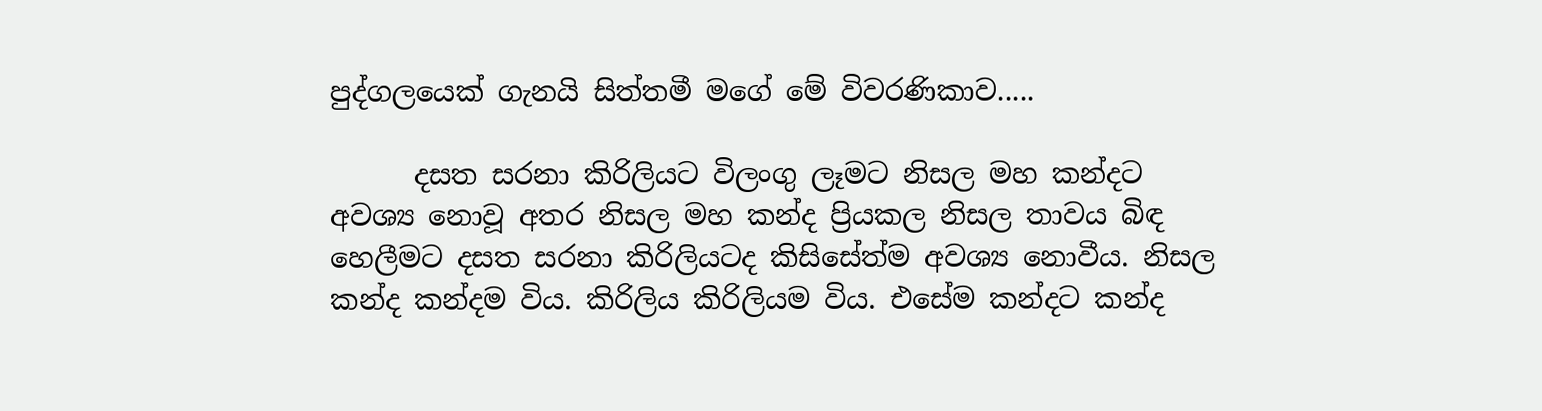පුද්ගලයෙක් ගැනයි සිත්තමී මගේ මේ විවරණිකාව.....

      දසත සරනා කිරිලියට විලංගු ලෑමට නිසල මහ කන්දට අවශ්‍ය නොවූ අතර නිසල මහ කන්ද ප්‍රියකල නිසල තාවය බිඳ හෙලීමට දසත සරනා කිරිලියටද කිසිසේත්ම අවශ්‍ය නොවීය. නිසල කන්ද කන්දම විය. කිරිලිය කිරිලියම විය. එසේම කන්දට කන්ද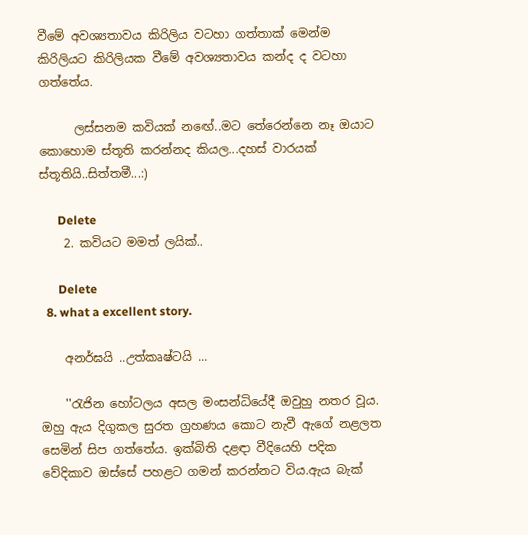වීමේ අවශ්‍යතාවය කිරිලිය වටහා ගත්තාක් මෙන්ම කිරිලියට කිරිලියක වීමේ අවශ්‍යතාවය කන්ද ද වටහා ගත්තේය.

      ලස්සනම කවියක් නඟේ..මට තේරෙන්නෙ නෑ ඔයාට කොහොම ස්තූති කරන්නද කියල...දහස් වාරයක් ස්තූතියි..සිත්තමී...:)

      Delete
    2. කවියට මමත් ලයික්..

      Delete
  8. what a excellent story.

    අනර්ඝයි ..උත්කෘෂ්ටයි ...

    ''රැජින හෝටලය අසල මංසන්ධියේදී ඔවුහු නතර වූය. ඔහු ඇය දිගුකල සුරත ග්‍රහණය කොට නැවී ඇගේ නළලත සෙමින් සිප ගත්තේය. ඉක්බිති දළඳා වීදියෙහි පදික වේදිකාව ඔස්සේ පහළට ගමන් කරන්නට විය.ඇය බැක්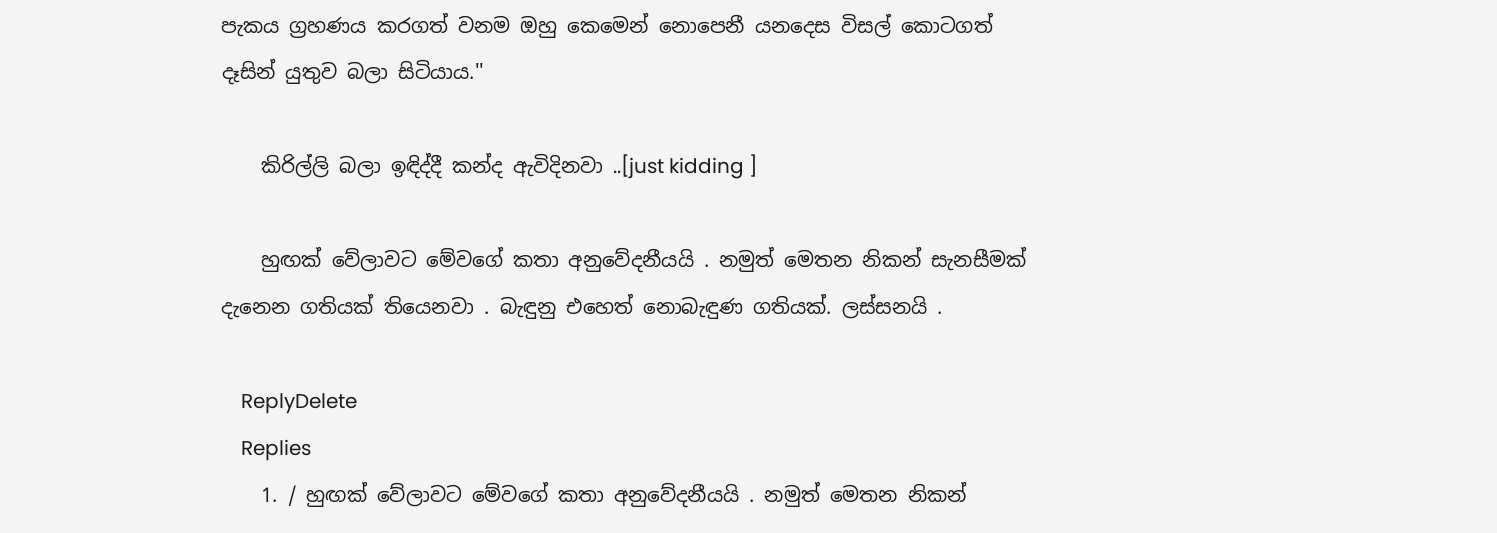පැකය ග්‍රහණය කරගත් වනම ඔහු කෙමෙන් නොපෙනී යනදෙස විසල් කොටගත් දෑසින් යුතුව බලා සිටියාය.''

    කිරිල්ලි බලා ඉඳිද්දී කන්ද ඇවිදිනවා ..[just kidding ]

    හුඟක් වේලාවට මේවගේ කතා අනුවේදනීයයි . නමුත් මෙතන නිකන් සැනසීමක් දැනෙන ගතියක් තියෙනවා . බැඳුනු එහෙත් නොබැඳුණ ගතියක්. ලස්සනයි .

    ReplyDelete
    Replies
    1. / හුඟක් වේලාවට මේවගේ කතා අනුවේදනීයයි . නමුත් මෙතන නිකන්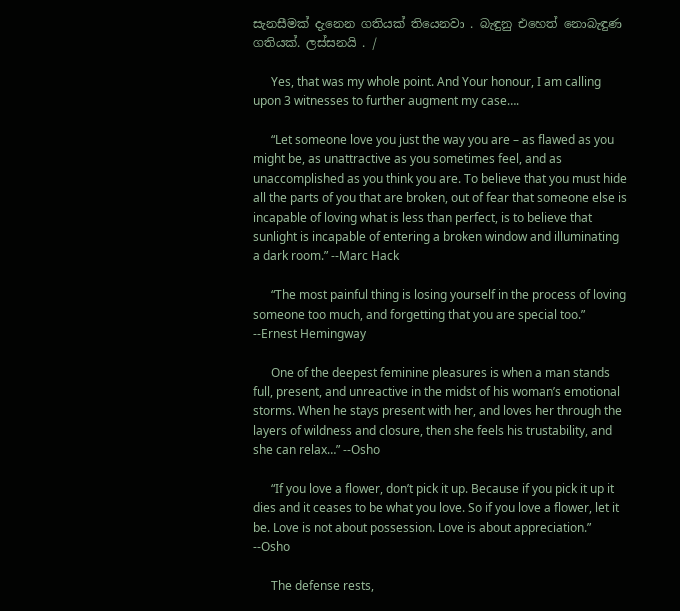සැනසීමක් දැනෙන ගතියක් තියෙනවා . බැඳුනු එහෙත් නොබැඳුණ ගතියක්. ලස්සනයි . /

      Yes, that was my whole point. And Your honour, I am calling upon 3 witnesses to further augment my case….

      “Let someone love you just the way you are – as flawed as you might be, as unattractive as you sometimes feel, and as unaccomplished as you think you are. To believe that you must hide all the parts of you that are broken, out of fear that someone else is incapable of loving what is less than perfect, is to believe that sunlight is incapable of entering a broken window and illuminating a dark room.” --Marc Hack

      “The most painful thing is losing yourself in the process of loving someone too much, and forgetting that you are special too.” --Ernest Hemingway

      One of the deepest feminine pleasures is when a man stands full, present, and unreactive in the midst of his woman’s emotional storms. When he stays present with her, and loves her through the layers of wildness and closure, then she feels his trustability, and she can relax…” --Osho

      “If you love a flower, don’t pick it up. Because if you pick it up it dies and it ceases to be what you love. So if you love a flower, let it be. Love is not about possession. Love is about appreciation.” --Osho

      The defense rests,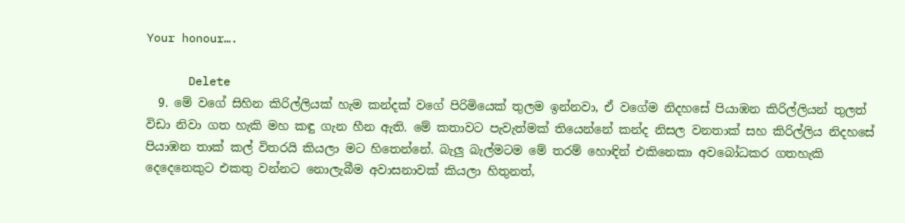Your honour….

      Delete
  9. මේ වගේ සිහින කිරිල්ලියක් හැම කන්දක් වගේ පිරිමියෙක් තුලම ඉන්නවා, ඒ වගේම නිදහසේ පියාඹන කිරිල්ලියන් තුලත් විඩා නිවා ගත හැකි මහ කඳු ගැන හීන ඇති. මේ කතාවට පැවැත්මක් තියෙන්නේ කන්ද නිසල වනතාක් සහ කිරිල්ලිය නිදහසේ පියාඹන තාක් කල් විතරයි කියලා මට හිතෙන්නේ. බැලු බැල්මටම මේ තරම් හොඳින් එකිනෙකා අවබෝධකර ගතහැකි දෙදෙනෙකුට එකතු වන්නට නොලැබීම අවාසනාවක් කියලා හිතුනත්,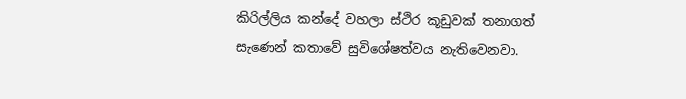කිරිල්ලිය කන්දේ වහලා ස්ථිර කූඩුවක් තනාගත් සැණෙන් කතාවේ සුවිශේෂත්වය නැතිවෙනවා.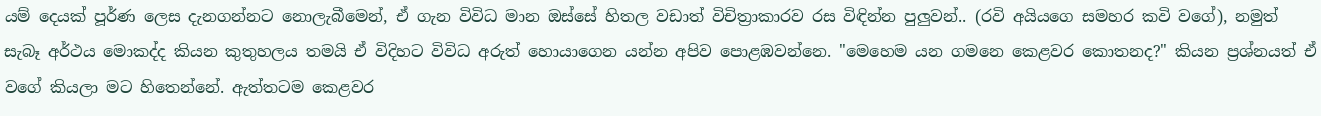යම් දෙයක් පූර්ණ ලෙස දැනගන්නට නොලැබීමෙන්, ඒ ගැන විවිධ මාන ඔස්සේ හිතල වඩාත් විචිත්‍රාකාරව රස විඳින්න පුලුවන්.. (රවි අයියගෙ සමහර කවි වගේ), නමුත් සැබෑ අර්ථය මොකද්ද කියන කුතුහලය තමයි ඒ විදිහට විවිධ අරුත් හොයාගෙන යන්න අපිව පොළඹවන්නෙ. "මෙහෙම යන ගමනෙ කෙළවර කොතනද?" කියන ප්‍රශ්නයත් ඒ වගේ කියලා මට හිතෙන්නේ. ඇත්තටම කෙළවර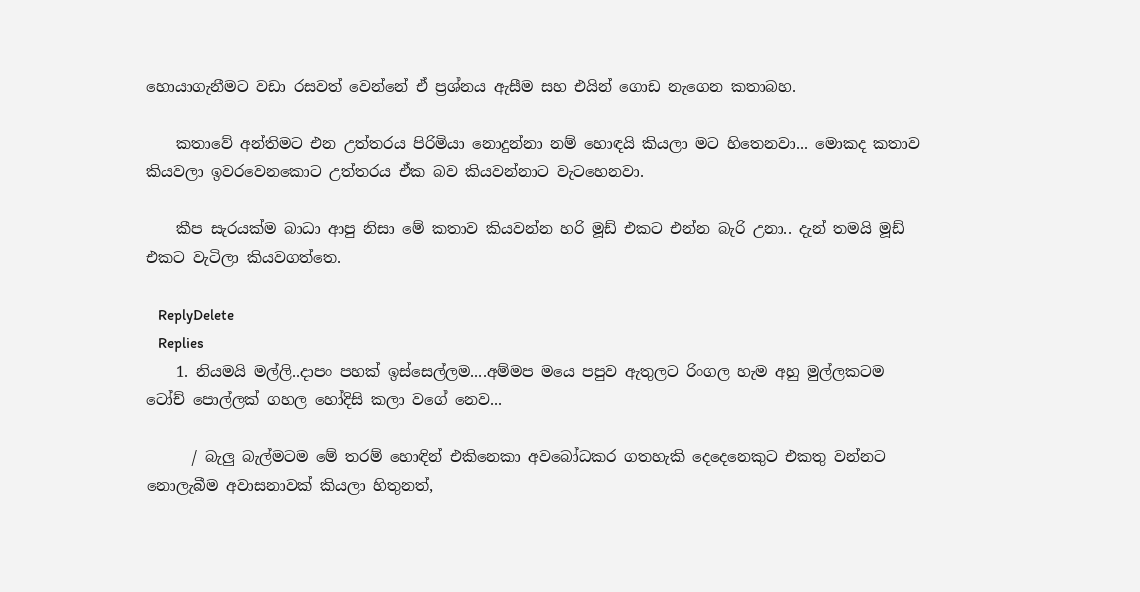හොයාගැනීමට වඩා රසවත් වෙන්නේ ඒ ප්‍රශ්නය ඇසීම සහ එයින් ගොඩ නැගෙන කතාබහ.

    කතාවේ අන්තිමට එන උත්තරය පිරිමියා නොදුන්නා නම් හොඳයි කියලා මට හිතෙනවා... මොකද කතාව කියවලා ඉවරවෙනකොට උත්තරය ඒක බව කියවන්නාට වැටහෙනවා.

    කීප සැරයක්ම බාධා ආපු නිසා මේ කතාව කියවන්න හරි මූඩ් එකට එන්න බැරි උනා.. දැන් තමයි මූඩ් එකට වැටිලා කියවගත්තෙ.

    ReplyDelete
    Replies
    1. නියමයි මල්ලි..දාපං පහක් ඉස්සෙල්ලම....අම්මප මයෙ පපුව ඇතුලට රිංගල හැම අහු මුල්ලකටම ටෝච් පොල්ලක් ගහල හෝදිසි කලා වගේ නෙව...

      / බැලු බැල්මටම මේ තරම් හොඳින් එකිනෙකා අවබෝධකර ගතහැකි දෙදෙනෙකුට එකතු වන්නට නොලැබීම අවාසනාවක් කියලා හිතුනත්,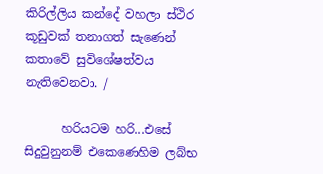කිරිල්ලිය කන්දේ වහලා ස්ථිර කූඩුවක් තනාගත් සැණෙන් කතාවේ සුවිශේෂත්වය නැතිවෙනවා. /

      හරියටම හරි...එසේ සිදුවුනුනම් එකෙණෙහිම ලබ්භ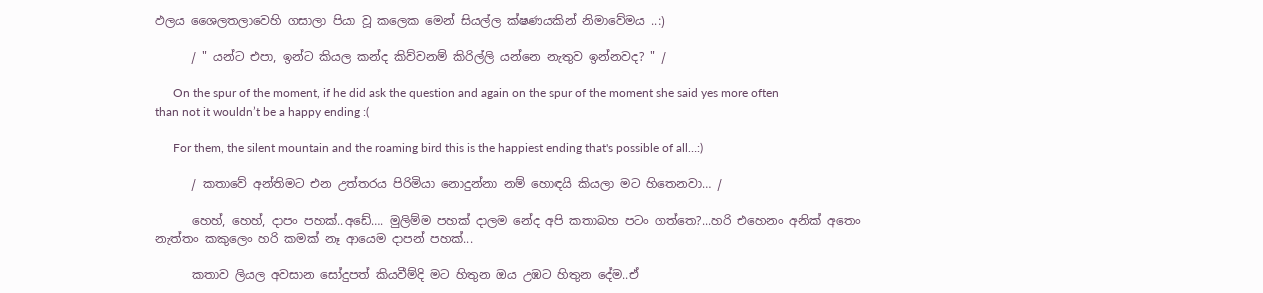ඵලය ශෛලතලාවෙහි ගසාලා පියා වූ කලෙක මෙන් සියල්ල ක්ෂණයකින් නිමාවේමය ..:)

      / " යන්ට එපා, ඉන්ට කියල කන්ද කිව්වනම් කිරිල්ලි යන්නෙ නැතුව ඉන්නවද? " /

      On the spur of the moment, if he did ask the question and again on the spur of the moment she said yes more often than not it wouldn’t be a happy ending :(

      For them, the silent mountain and the roaming bird this is the happiest ending that's possible of all…:)

      / කතාවේ අන්තිමට එන උත්තරය පිරිමියා නොදුන්නා නම් හොඳයි කියලා මට හිතෙනවා… /

      හෙහ්, හෙහ්, දාපං පහක්..අඩේ…. මුලිම්ම පහක් දාලම නේද අපි කතාබහ පටං ගත්තෙ?...හරි එහෙනං අනික් අතෙං නැත්තං කකුලෙං හරි කමක් නෑ ආයෙම දාපන් පහක්...

      කතාව ලියල අවසාන සෝදුපත් කියවීම්දි මට හිතුන ඔය උඹට හිතුන දේම..ඒ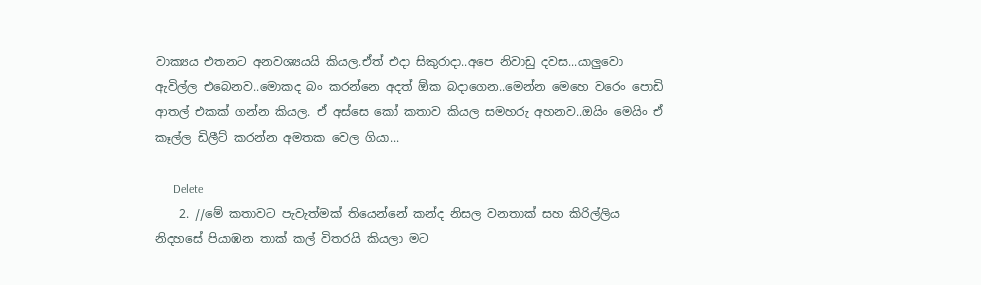වාක්‍යය එතනට අනවශ්‍යයයි කියල.ඒත් එදා සිකුරාදා..අපෙ නිවාඩු දවස...යාලුවො ඇවිල්ල එබෙනව..මොකද බං කරන්නෙ අදත් ඕක බදාගෙන..මෙන්න මෙහෙ වරෙං පොඩි ආතල් එකක් ගන්න කියල. ඒ අස්සෙ කෝ කතාව කියල සමහරු අහනව..ඔයිං මෙයිං ඒ කෑල්ල ඩිලීට් කරන්න අමතක වෙල ගියා...

      Delete
    2. //මේ කතාවට පැවැත්මක් තියෙන්නේ කන්ද නිසල වනතාක් සහ කිරිල්ලිය නිදහසේ පියාඹන තාක් කල් විතරයි කියලා මට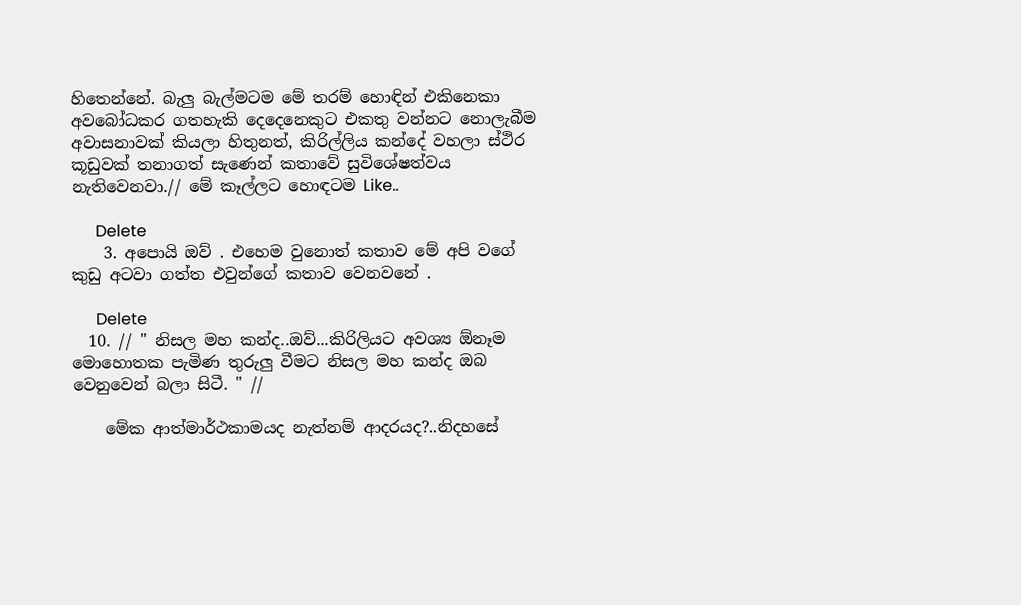හිතෙන්නේ. බැලු බැල්මටම මේ තරම් හොඳින් එකිනෙකා අවබෝධකර ගතහැකි දෙදෙනෙකුට එකතු වන්නට නොලැබීම අවාසනාවක් කියලා හිතුනත්, කිරිල්ලිය කන්දේ වහලා ස්ථිර කූඩුවක් තනාගත් සැණෙන් කතාවේ සුවිශේෂත්වය නැතිවෙනවා.// මේ කෑල්ලට හොඳටම Like..

      Delete
    3. අපොයි ඔව් . එහෙම වුනොත් කතාව මේ අපි වගේ කුඩු අටවා ගත්ත එවුන්ගේ කතාව වෙනවනේ .

      Delete
  10. // " නිසල මහ කන්ද..ඔව්...කිරිලියට අවශ්‍ය ඕනෑම මොහොතක පැමිණ තුරුලු වීමට නිසල මහ කන්ද ඔබ වෙනුවෙන් බලා සිටී. " //

    මේක ආත්මාර්ථකාමයද නැත්නම් ආදරයද?..නිදහසේ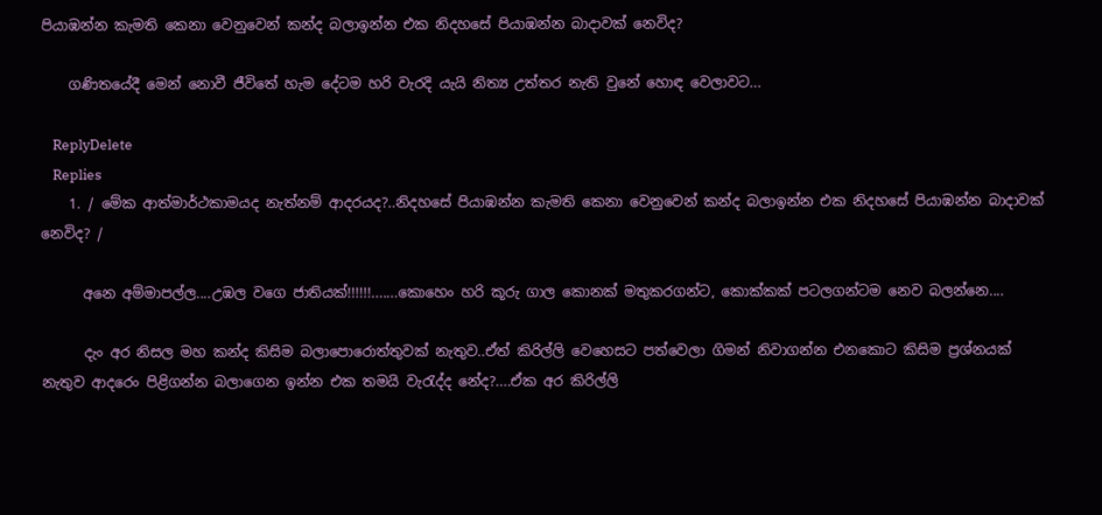පියාඹන්න කැමති කෙනා වෙනුවෙන් කන්ද බලාඉන්න එක නිදහසේ පියාඹන්න බාදාවක් නෙවිද?

    ගණිතයේදී මෙන් නොවී ජීවිතේ හැම දේටම හරි වැරදි යැයි නිත්‍ය උත්තර නැති වුනේ හොඳ වෙලාවට...

    ReplyDelete
    Replies
    1. / මේක ආත්මාර්ථකාමයද නැත්නම් ආදරයද?..නිදහසේ පියාඹන්න කැමති කෙනා වෙනුවෙන් කන්ද බලාඉන්න එක නිදහසේ පියාඹන්න බාදාවක් නෙවිද? /

      අනෙ අම්මාපල්ල....උඹල වගෙ ජාතියක්!!!!!!.......කොහෙං හරි කූරු ගාල කොනක් මතුකරගන්ට, කොක්කක් පටලගන්ටම නෙව බලන්නෙ....

      දැං අර නිසල මහ කන්ද කිසිම බලාපොරොත්තුවක් නැතුව..ඒත් කිරිල්ලි වෙහෙසට පත්වෙලා ගිමන් නිවාගන්න එනකොට කිසිම ප්‍රශ්නයක් නැතුව ආදරෙං පිළිගන්න බලාගෙන ඉන්න එක තමයි වැරැද්ද නේද?....ඒක අර කිරිල්ලි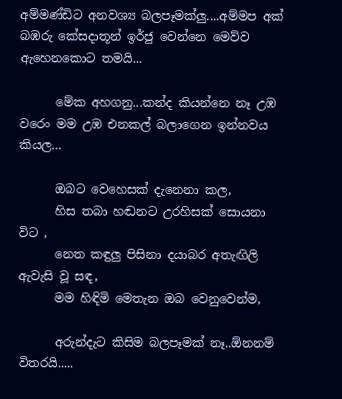අම්මණ්ඩිට අනවශ්‍ය බලපෑමක්ලු....අම්මප අක් බඹරු කේසදාතූන් ඉර්ජු වෙන්නෙ මෙව්ව ඇහෙනකොට තමයි...

      මේක අහගනු...කන්ද කියන්නෙ නෑ උඹ වරෙං මම උඹ එනකල් බලාගෙන ඉන්නවය කියල…

      ඔබට වෙහෙසක් දැනෙනා කල,
      හිස තබා හඬනට උරහිසක් සොයනා විට ,
      නෙත කඳුලු පිසිනා දයාබර අතැඟිලි ඇවැසි වූ සඳ,
      මම හිඳිමි මෙතැන ඔබ වෙනුවෙන්ම,

      අරුන්දැට කිසිම බලපෑමක් නෑ..ඕනනම් විතරයි.....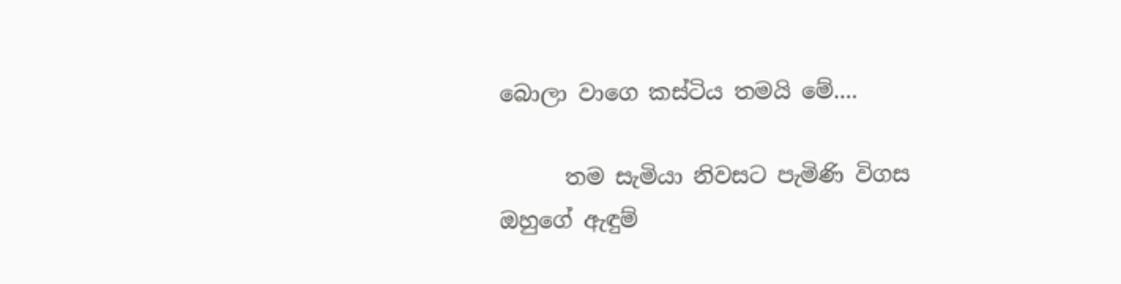බොලා වාගෙ කස්ටිය තමයි මේ....

      තම සැමියා නිවසට පැමිණි විගස ඔහුගේ ඇඳුම්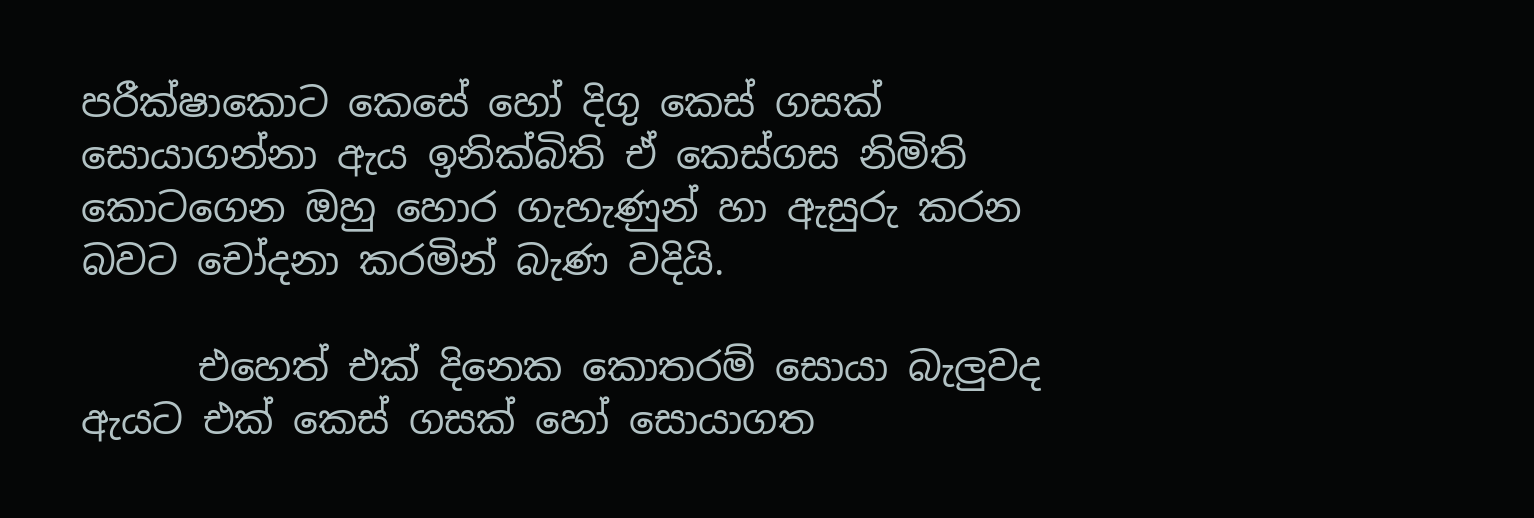පරීක්ෂාකොට කෙසේ හෝ දිගු කෙස් ගසක් සොයාගන්නා ඇය ඉනික්බිති ඒ කෙස්ගස නිමිති කොටගෙන ඔහු හොර ගැහැණුන් හා ඇසුරු කරන බවට චෝදනා කරමින් බැණ වදියි.

      එහෙත් එක් දිනෙක කොතරම් සොයා බැලුවද ඇයට එක් කෙස් ගසක් හෝ සොයාගත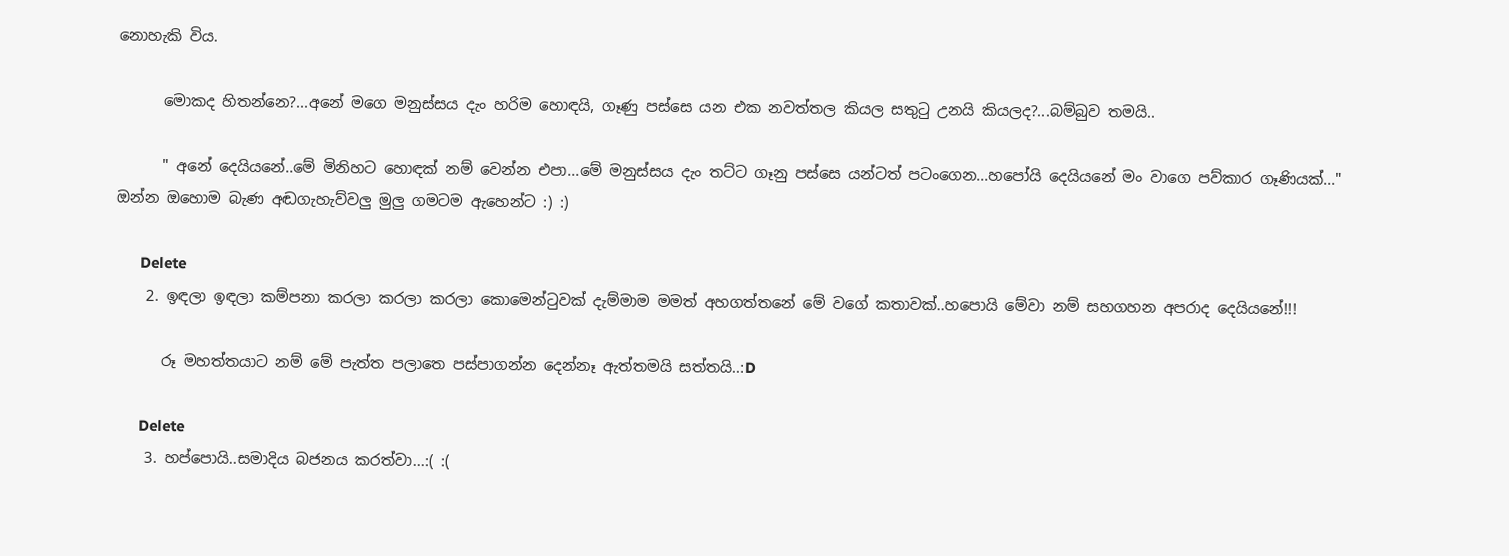නොහැකි විය.

      මොකද හිතන්නෙ?...අනේ මගෙ මනුස්සය දැං හරිම හොඳයි, ගෑණු පස්සෙ යන එක නවත්තල කියල සතුටු උනයි කියලද?...බම්බුව තමයි..

      " අනේ දෙයියනේ..මේ මිනිහට හොඳක් නම් වෙන්න එපා...මේ මනුස්සය දැං තට්ට ගෑනු පස්සෙ යන්ටත් පටංගෙන...හපෝයි දෙයියනේ මං වාගෙ පව්කාර ගෑණියක්..." ඔන්න ඔහොම බැණ අඬගැහැව්වලු මුලු ගමටම ඇහෙන්ට :) :)

      Delete
    2. ඉඳලා ඉඳලා කම්පනා කරලා කරලා කරලා කොමෙන්ටුවක් දැම්මාම මමත් අහගත්තනේ මේ වගේ කතාවක්..හපොයි මේවා නම් සහගහන අපරාද දෙයියනේ!!!

      රූ මහත්තයාට නම් මේ පැත්ත පලාතෙ පස්පාගන්න දෙන්නෑ ඇත්තමයි සත්තයි..:D

      Delete
    3. හප්පොයි..සමාදිය බජනය කරත්වා...:( :(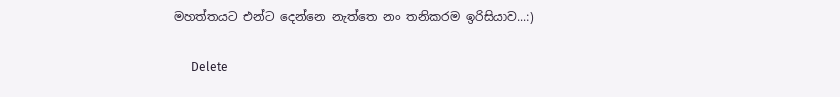මහත්තයට එන්ට දෙන්නෙ නැත්තෙ නං තනිකරම ඉරිසියාව...:)

      Delete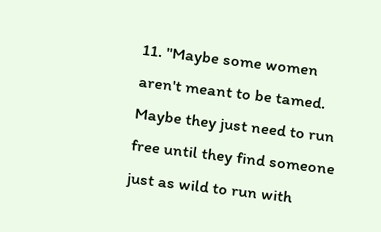11. "Maybe some women aren't meant to be tamed. Maybe they just need to run free until they find someone just as wild to run with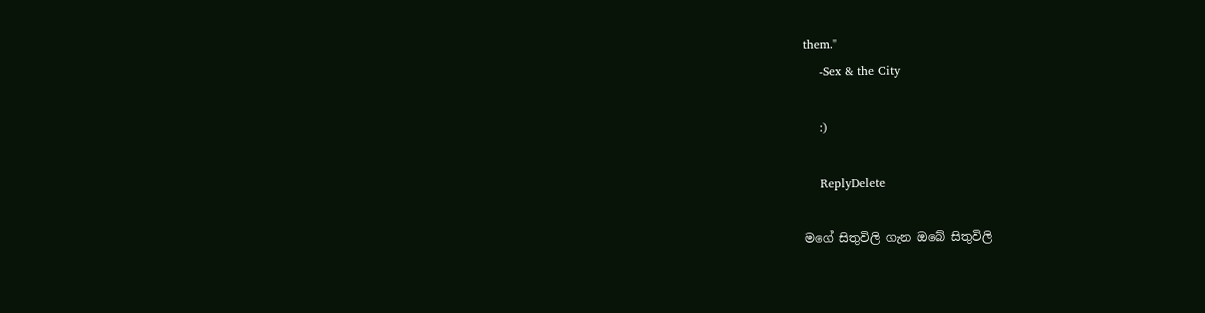them."
    -Sex & the City

    :)

    ReplyDelete

මගේ සිතුවිලි ගැන ඔබේ සිතුවිලි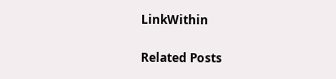LinkWithin

Related Posts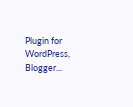Plugin for WordPress, Blogger...